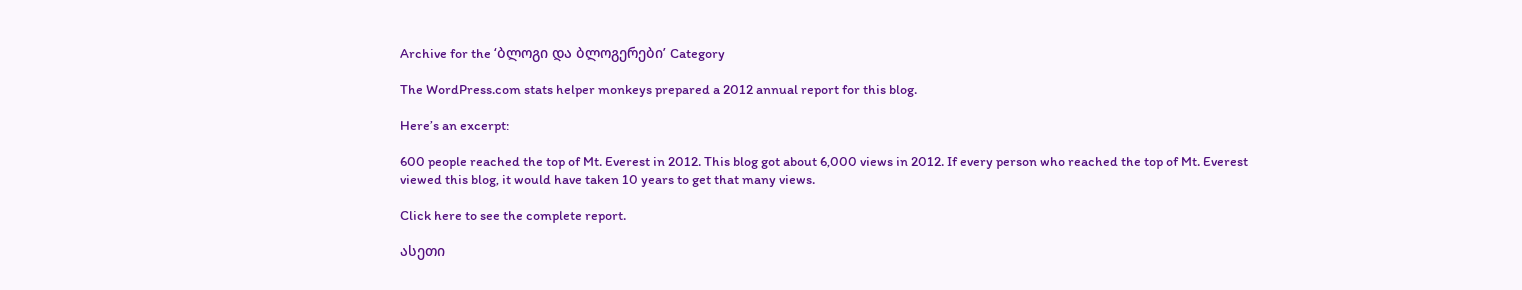Archive for the ‘ბლოგი და ბლოგერები’ Category

The WordPress.com stats helper monkeys prepared a 2012 annual report for this blog.

Here’s an excerpt:

600 people reached the top of Mt. Everest in 2012. This blog got about 6,000 views in 2012. If every person who reached the top of Mt. Everest viewed this blog, it would have taken 10 years to get that many views.

Click here to see the complete report.

ასეთი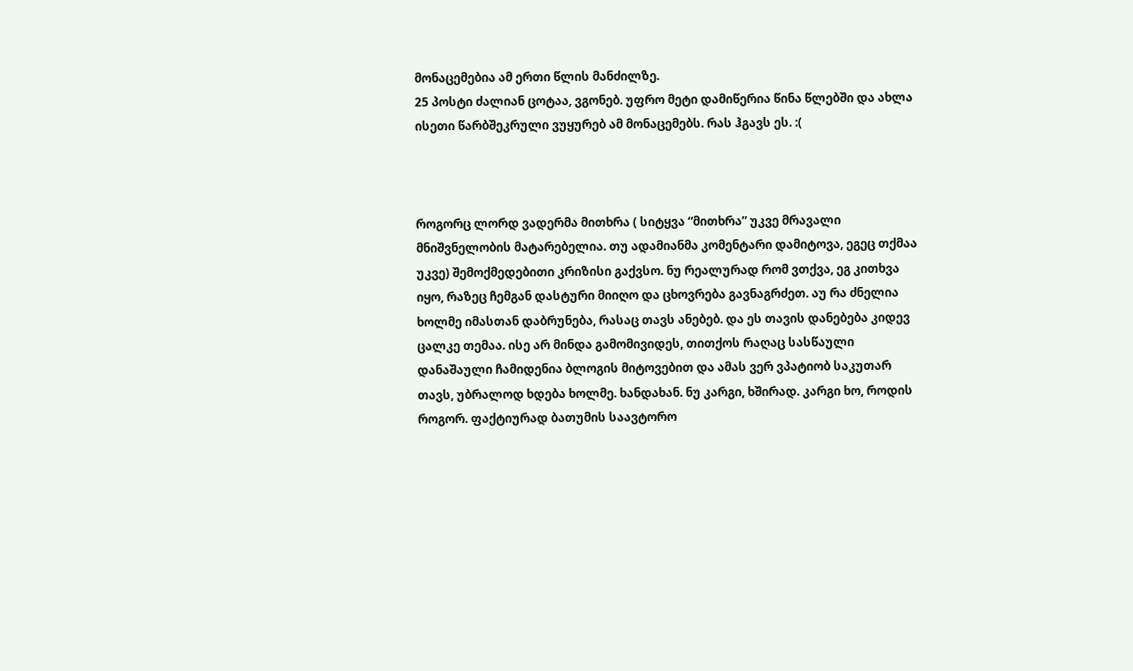მონაცემებია ამ ერთი წლის მანძილზე.
25 პოსტი ძალიან ცოტაა, ვგონებ. უფრო მეტი დამიწერია წინა წლებში და ახლა ისეთი წარბშეკრული ვუყურებ ამ მონაცემებს. რას ჰგავს ეს. :(



როგორც ლორდ ვადერმა მითხრა ( სიტყვა “მითხრა” უკვე მრავალი მნიშვნელობის მატარებელია. თუ ადამიანმა კომენტარი დამიტოვა, ეგეც თქმაა უკვე) შემოქმედებითი კრიზისი გაქვსო. ნუ რეალურად რომ ვთქვა, ეგ კითხვა იყო, რაზეც ჩემგან დასტური მიიღო და ცხოვრება გავნაგრძეთ. აუ რა ძნელია ხოლმე იმასთან დაბრუნება, რასაც თავს ანებებ. და ეს თავის დანებება კიდევ ცალკე თემაა. ისე არ მინდა გამომივიდეს, თითქოს რაღაც სასწაული დანაშაული ჩამიდენია ბლოგის მიტოვებით და ამას ვერ ვპატიობ საკუთარ თავს, უბრალოდ ხდება ხოლმე. ხანდახან. ნუ კარგი, ხშირად. კარგი ხო, როდის როგორ. ფაქტიურად ბათუმის საავტორო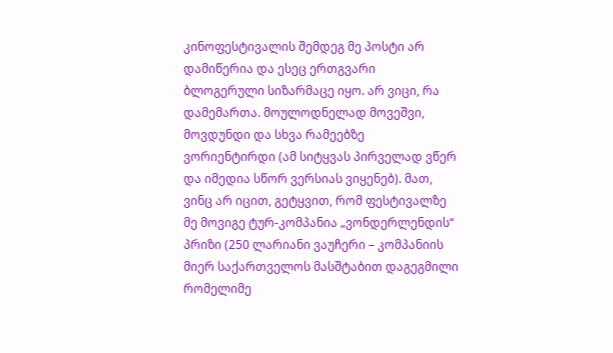კინოფესტივალის შემდეგ მე პოსტი არ დამიწერია და ესეც ერთგვარი ბლოგერული სიზარმაცე იყო. არ ვიცი, რა დამემართა. მოულოდნელად მოვეშვი, მოვდუნდი და სხვა რამეებზე ვორიენტირდი (ამ სიტყვას პირველად ვწერ და იმედია სწორ ვერსიას ვიყენებ). მათ, ვინც არ იცით, გეტყვით, რომ ფესტივალზე მე მოვიგე ტურ-კომპანია „ვონდერლენდის“ პრიზი (250 ლარიანი ვაუჩერი – კომპანიის მიერ საქართველოს მასშტაბით დაგეგმილი რომელიმე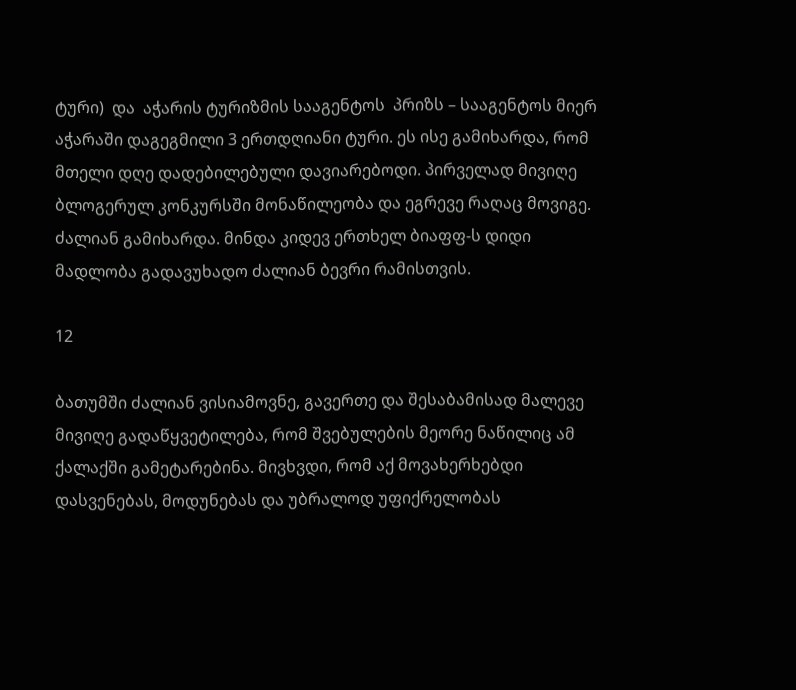ტური)  და  აჭარის ტურიზმის სააგენტოს  პრიზს – სააგენტოს მიერ აჭარაში დაგეგმილი 3 ერთდღიანი ტური. ეს ისე გამიხარდა, რომ მთელი დღე დადებილებული დავიარებოდი. პირველად მივიღე ბლოგერულ კონკურსში მონაწილეობა და ეგრევე რაღაც მოვიგე. ძალიან გამიხარდა. მინდა კიდევ ერთხელ ბიაფფ-ს დიდი მადლობა გადავუხადო ძალიან ბევრი რამისთვის.

12

ბათუმში ძალიან ვისიამოვნე, გავერთე და შესაბამისად მალევე მივიღე გადაწყვეტილება, რომ შვებულების მეორე ნაწილიც ამ ქალაქში გამეტარებინა. მივხვდი, რომ აქ მოვახერხებდი დასვენებას, მოდუნებას და უბრალოდ უფიქრელობას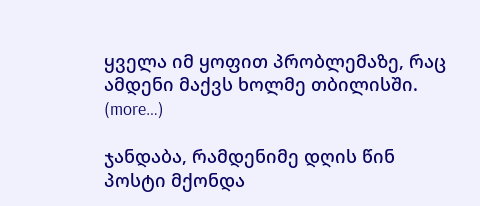ყველა იმ ყოფით პრობლემაზე, რაც ამდენი მაქვს ხოლმე თბილისში.
(more…)

ჯანდაბა, რამდენიმე დღის წინ პოსტი მქონდა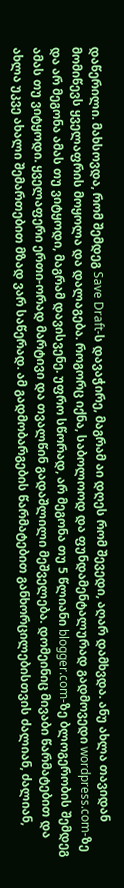დაწერილი. მახსოვდა, რომ შემდეგ Save Draft-ს დავაჭირე, მაგრამ აი დღეს რომ შევედი, აღარ დამხვდა. ანუ ახლა თავიდან მომიწევს ყველაფრის მოყოლა და დალაგება. როგორც იქნა, საბოლოოდ და ფუნდამენტალურად გადმოვედი wordpress.com-ზე და არ მეგონა ამას თუ ვიტყოდი, მაგრამ დავისვენე. უფრო სწორად, არ მეგონა თუ 5 წლიანი blogger.com-ზე ბლოგერობის შემდეგ ამას თუ ვიტყოდი. ყველაფერი ერთი-ორად მარტივი და თვალწინ გადაშლილი მეშველება. დომეინიც მივაბი წარმატებით და ახლა უკვე ახალი შემართებით მზად ვარ საწერად. ამ გადმობარგების წარმატებით განხორცილებისთვის ძალიან, ძალიან,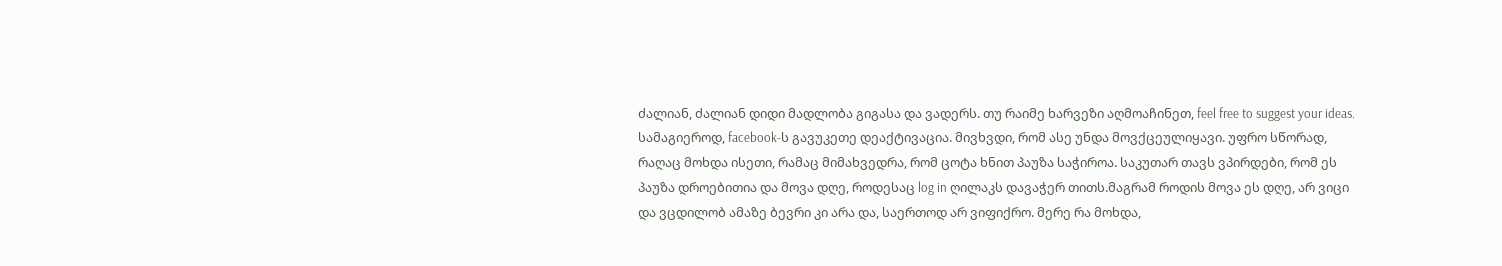ძალიან, ძალიან დიდი მადლობა გიგასა და ვადერს. თუ რაიმე ხარვეზი აღმოაჩინეთ, feel free to suggest your ideas. სამაგიეროდ, facebook-ს გავუკეთე დეაქტივაცია. მივხვდი, რომ ასე უნდა მოვქცეულიყავი. უფრო სწორად, რაღაც მოხდა ისეთი, რამაც მიმახვედრა, რომ ცოტა ხნით პაუზა საჭიროა. საკუთარ თავს ვპირდები, რომ ეს პაუზა დროებითია და მოვა დღე, როდესაც log in ღილაკს დავაჭერ თითს.მაგრამ როდის მოვა ეს დღე, არ ვიცი და ვცდილობ ამაზე ბევრი კი არა და, საერთოდ არ ვიფიქრო. მერე რა მოხდა,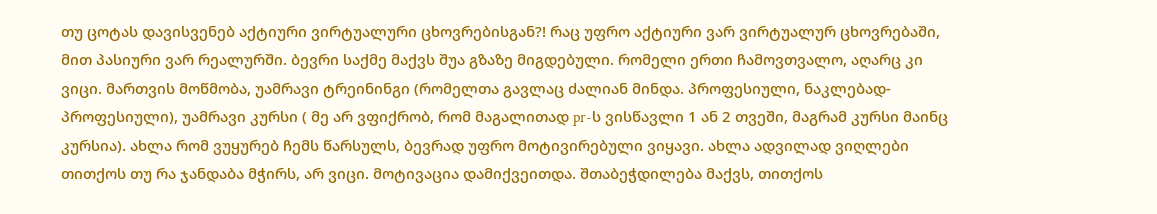თუ ცოტას დავისვენებ აქტიური ვირტუალური ცხოვრებისგან?! რაც უფრო აქტიური ვარ ვირტუალურ ცხოვრებაში, მით პასიური ვარ რეალურში. ბევრი საქმე მაქვს შუა გზაზე მიგდებული. რომელი ერთი ჩამოვთვალო, აღარც კი ვიცი. მართვის მოწმობა, უამრავი ტრეინინგი (რომელთა გავლაც ძალიან მინდა. პროფესიული, ნაკლებად-პროფესიული), უამრავი კურსი ( მე არ ვფიქრობ, რომ მაგალითად pr-ს ვისწავლი 1 ან 2 თვეში, მაგრამ კურსი მაინც კურსია). ახლა რომ ვუყურებ ჩემს წარსულს, ბევრად უფრო მოტივირებული ვიყავი. ახლა ადვილად ვიღლები თითქოს თუ რა ჯანდაბა მჭირს, არ ვიცი. მოტივაცია დამიქვეითდა. შთაბეჭდილება მაქვს, თითქოს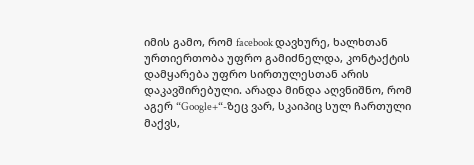იმის გამო, რომ facebook დავხურე, ხალხთან ურთიერთობა უფრო გამიძნელდა, კონტაქტის დამყარება უფრო სირთულესთან არის დაკავშირებული. არადა მინდა აღვნიშნო, რომ  აგერ “Google+“-ზეც ვარ, სკაიპიც სულ ჩართული მაქვს,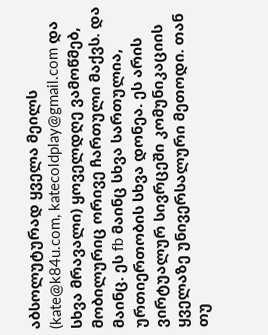აბსოლუტურად ყველა მეილს (kate@k84u.com, katecoldplay@gmail.com და სხვა მრავალი) ყოველდღე ვამოწმებ, მობილურიც ორივე ჩართული მაქვს. და მაინც. ეს fb მაინც სხვა სართულია, ურთიერთობის სხვა დონეა. ეს არის ვირტუალურ სივრცეში კომუნიკაციის ყველაზე უნივერსალური მეთოდი. თან თუ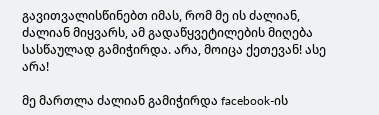გავითვალისწინებთ იმას, რომ მე ის ძალიან, ძალიან მიყვარს, ამ გადაწყვეტილების მიღება სასწაულად გამიჭირდა. არა, მოიცა ქეთევან! ასე არა!

მე მართლა ძალიან გამიჭირდა facebook-ის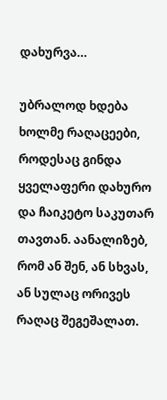დახურვა…

უბრალოდ ხდება ხოლმე რაღაცეები, როდესაც გინდა ყველაფერი დახურო და ჩაიკეტო საკუთარ თავთან. აანალიზებ, რომ ან შენ, ან სხვას, ან სულაც ორივეს რაღაც შეგეშალათ.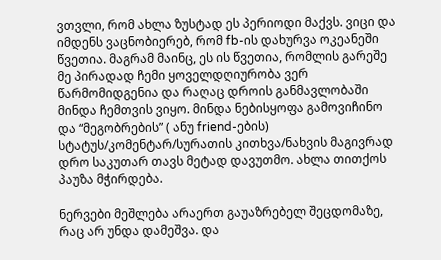ვთვლი, რომ ახლა ზუსტად ეს პერიოდი მაქვს. ვიცი და იმდენს ვაცნობიერებ, რომ fb-ის დახურვა ოკეანეში წვეთია. მაგრამ მაინც, ეს ის წვეთია, რომლის გარეშე მე პირადად ჩემი ყოველდღიურობა ვერ წარმომიდგენია და რაღაც დროის განმავლობაში მინდა ჩემთვის ვიყო. მინდა ნებისყოფა გამოვიჩინო და “მეგობრების” ( ანუ friend-ების) სტატუს/კომენტარ/სურათის კითხვა/ნახვის მაგივრად დრო საკუთარ თავს მეტად დავუთმო. ახლა თითქოს პაუზა მჭირდება.

ნერვები მეშლება არაერთ გაუაზრებელ შეცდომაზე, რაც არ უნდა დამეშვა. და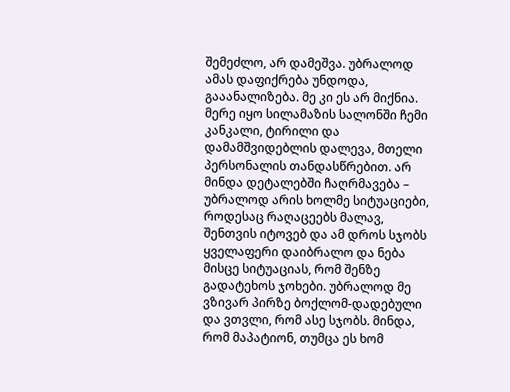შემეძლო, არ დამეშვა. უბრალოდ ამას დაფიქრება უნდოდა, გააანალიზება. მე კი ეს არ მიქნია. მერე იყო სილამაზის სალონში ჩემი კანკალი, ტირილი და დამამშვიდებლის დალევა, მთელი პერსონალის თანდასწრებით. არ მინდა დეტალებში ჩაღრმავება – უბრალოდ არის ხოლმე სიტუაციები, როდესაც რაღაცეებს მალავ, შენთვის იტოვებ და ამ დროს სჯობს ყველაფერი დაიბრალო და ნება მისცე სიტუაციას, რომ შენზე გადატეხოს ჯოხები. უბრალოდ მე ვზივარ პირზე ბოქლომ-დადებული და ვთვლი, რომ ასე სჯობს. მინდა, რომ მაპატიონ, თუმცა ეს ხომ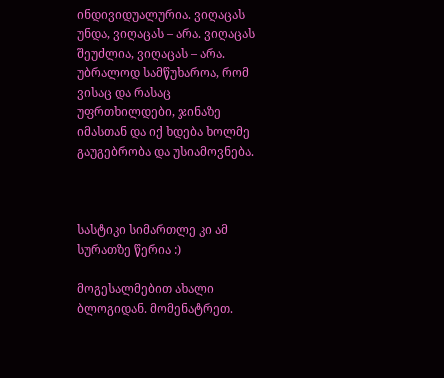ინდივიდუალურია. ვიღაცას უნდა, ვიღაცას – არა. ვიღაცას შეუძლია, ვიღაცას – არა. უბრალოდ სამწუხაროა, რომ ვისაც და რასაც უფრთხილდები, ჯინაზე იმასთან და იქ ხდება ხოლმე გაუგებრობა და უსიამოვნება.



სასტიკი სიმართლე კი ამ სურათზე წერია :)

მოგესალმებით ახალი ბლოგიდან. მომენატრეთ.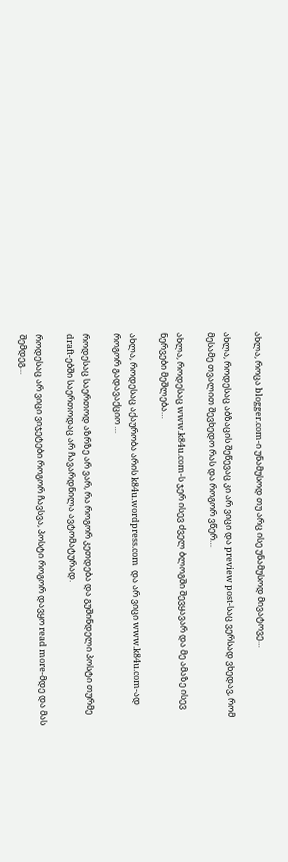ახლა, როცა blogger.com-ი უნამუსოდ თუ არც ისე უნამუსოდ მივატოვე…

ახლა, როდესაც აბზაცის შეწევაც კი არ ვიცი და preview post-საც ვერსად ვხედავ, რომ მესამე თვალით შევხედო რას და როგორ ვწერ…

ახლა, როდესაც www.k84u.com-ს ჯერ ისევ ძველ ბლოგში შევყავარ და მე ამაზე ისევ ნერვები მეშლება…

ახლა, როდესაც აქაურობა არის k84u.wordpress.com  და არ ვიცი www.k84u.com-ად როგორ გადავაქციო …

როდესაც საერთოდ აზრზე არ ვარ, რა როგორ კეთდება და გუშინდელი პოსტი თურმე draft-ებში საერთოდაც არ ჩავარდნილა ავტომატურად.

როდესაც არ ვიცი ვიჯეტები როგორ ჩავსვა, პოსტი როგორ დავყო read more-მდე და მას შემდეგ…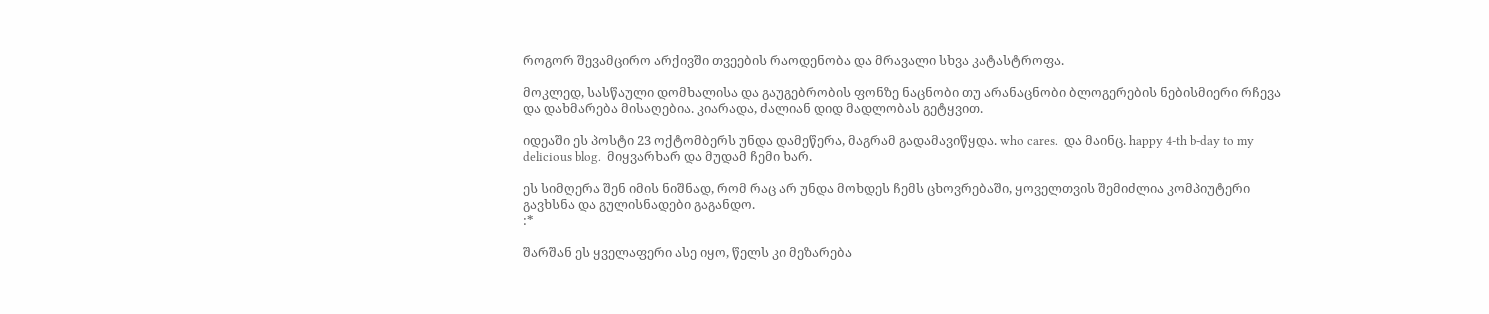როგორ შევამცირო არქივში თვეების რაოდენობა და მრავალი სხვა კატასტროფა.

მოკლედ, სასწაული დომხალისა და გაუგებრობის ფონზე ნაცნობი თუ არანაცნობი ბლოგერების ნებისმიერი რჩევა და დახმარება მისაღებია. კიარადა, ძალიან დიდ მადლობას გეტყვით.

იდეაში ეს პოსტი 23 ოქტომბერს უნდა დამეწერა, მაგრამ გადამავიწყდა. who cares.  და მაინც. happy 4-th b-day to my delicious blog.  მიყვარხარ და მუდამ ჩემი ხარ.

ეს სიმღერა შენ იმის ნიშნად, რომ რაც არ უნდა მოხდეს ჩემს ცხოვრებაში, ყოველთვის შემიძლია კომპიუტერი გავხსნა და გულისნადები გაგანდო.
:*

შარშან ეს ყველაფერი ასე იყო, წელს კი მეზარება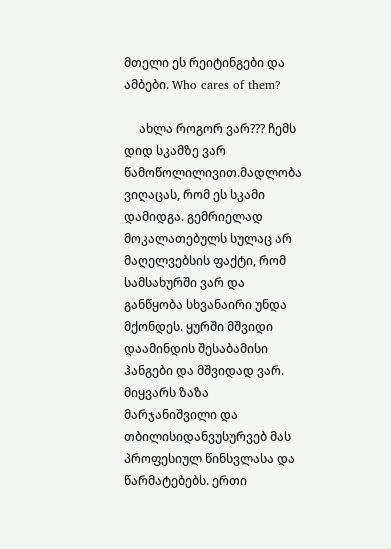მთელი ეს რეიტინგები და ამბები. Who cares of them?

     ახლა როგორ ვარ??? ჩემს დიდ სკამზე ვარ წამოწოლილივით.მადლობა ვიღაცას, რომ ეს სკამი დამიდგა. გემრიელად მოკალათებულს სულაც არ მაღელვებსის ფაქტი, რომ სამსახურში ვარ და განწყობა სხვანაირი უნდა მქონდეს. ყურში მშვიდი დაამინდის შესაბამისი ჰანგები და მშვიდად ვარ. მიყვარს ზაზა მარჯანიშვილი და თბილისიდანვუსურვებ მას პროფესიულ წინსვლასა და წარმატებებს. ერთი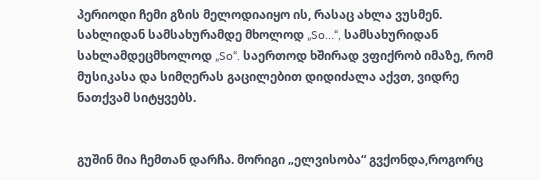პერიოდი ჩემი გზის მელოდიაიყო ის, რასაც ახლა ვუსმენ. სახლიდან სამსახურამდე მხოლოდ „So…“, სამსახურიდან სახლამდეცმხოლოდ „So“. საერთოდ ხშირად ვფიქრობ იმაზე, რომ მუსიკასა და სიმღერას გაცილებით დიდიძალა აქვთ, ვიდრე ნათქვამ სიტყვებს.


გუშინ მია ჩემთან დარჩა. მორიგი „ელვისობა“ გვქონდა,როგორც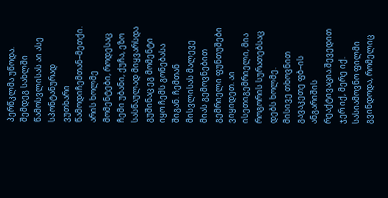პერწკლმა უწოდა. შემდეგ სახლში წამოსვლისას აი ასე სპონტანურად ვუთხარი წამოდიჩემთან–მეთქი. არის ხოლმე მომენტები, როდესაც ჩემი უბანი, ქუჩა, ეზო სასწაულად მიყვარსდა გუშინაც ეგ მომენტი იყო ჩემს გონებასა შიგან. ჩემთან მისვლისას მალევე მიას გემოვნებით გემრიელი ფუნთუშები ვიყიდეთ. აი ისეთიგემრიელი, მია როგორის სურათებსაც დებს ხოლმე.
მისივე თხოვნით გავაკეთე ფბ–ის ანგარიშის რეაქტივაცია.შევედით ჯერ იქ, მერე იქ. სასიამოვნო ფილმი გვინდოდა, რომელიც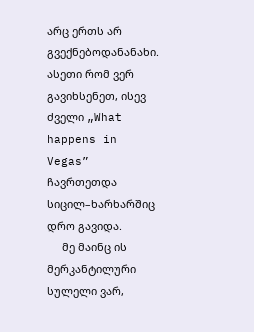არც ერთს არ გვექნებოდანანახი. ასეთი რომ ვერ გავიხსენეთ, ისევ ძველი „What happens in Vegas” ჩავრთეთდა სიცილ–ხარხარშიც დრო გავიდა.
     მე მაინც ის მერკანტილური სულელი ვარ,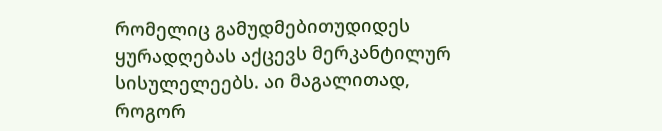რომელიც გამუდმებითუდიდეს ყურადღებას აქცევს მერკანტილურ სისულელეებს. აი მაგალითად, როგორ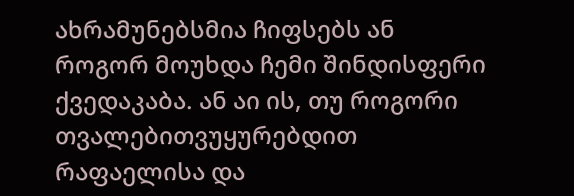ახრამუნებსმია ჩიფსებს ან როგორ მოუხდა ჩემი შინდისფერი ქვედაკაბა. ან აი ის, თუ როგორი თვალებითვუყურებდით რაფაელისა და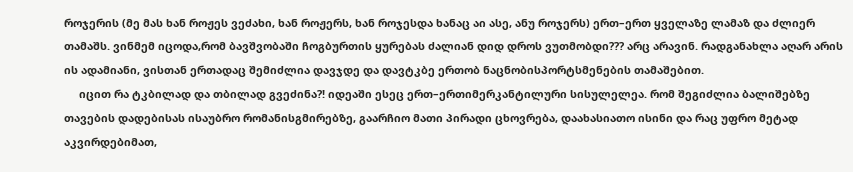როჯერის (მე მას ხან როჟეს ვეძახი, ხან როჟერს, ხან როჯესდა ხანაც აი ასე, ანუ როჯერს) ერთ–ერთ ყველაზე ლამაზ და ძლიერ თამაშს. ვინმემ იცოდა,რომ ბავშვობაში ჩოგბურთის ყურებას ძალიან დიდ დროს ვუთმობდი??? არც არავინ. რადგანახლა აღარ არის ის ადამიანი, ვისთან ერთადაც შემიძლია დავჯდე და დავტკბე ერთობ ნაცნობისპორტსმენების თამაშებით.
     იცით რა ტკბილად და თბილად გვეძინა?! იდეაში ესეც ერთ–ერთიმერკანტილური სისულელეა. რომ შეგიძლია ბალიშებზე თავების დადებისას ისაუბრო რომანისგმირებზე, გაარჩიო მათი პირადი ცხოვრება, დაახასიათო ისინი და რაც უფრო მეტად აკვირდებიმათ,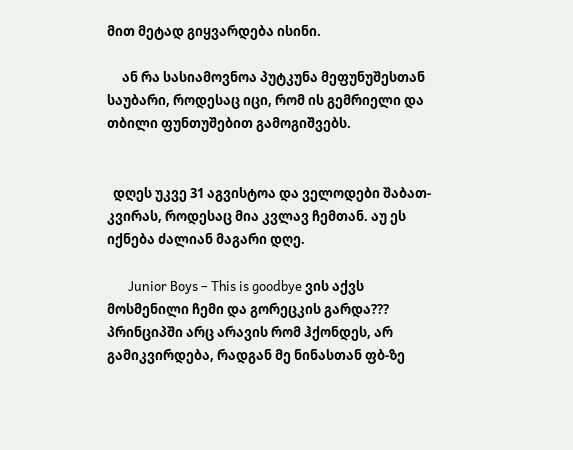მით მეტად გიყვარდება ისინი.

     ან რა სასიამოვნოა პუტკუნა მეფუნუშესთან საუბარი, როდესაც იცი, რომ ის გემრიელი და თბილი ფუნთუშებით გამოგიშვებს.


  დღეს უკვე 31 აგვისტოა და ველოდები შაბათ-კვირას, როდესაც მია კვლავ ჩემთან. აუ ეს იქნება ძალიან მაგარი დღე.

       Junior Boys – This is goodbye ვის აქვს მოსმენილი ჩემი და გორეცკის გარდა??? პრინციპში არც არავის რომ ჰქონდეს, არ გამიკვირდება, რადგან მე ნინასთან ფბ-ზე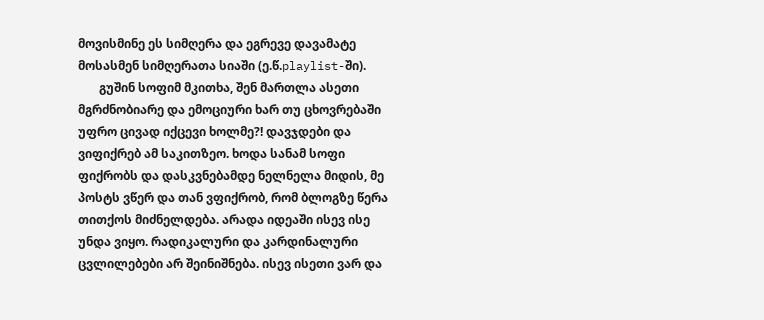მოვისმინე ეს სიმღერა და ეგრევე დავამატე მოსასმენ სიმღერათა სიაში (ე.წ.playlist-ში).
       გუშინ სოფიმ მკითხა, შენ მართლა ასეთი მგრძნობიარე და ემოციური ხარ თუ ცხოვრებაში უფრო ცივად იქცევი ხოლმე?! დავჯდები და ვიფიქრებ ამ საკითზეო. ხოდა სანამ სოფი ფიქრობს და დასკვნებამდე ნელნელა მიდის, მე პოსტს ვწერ და თან ვფიქრობ, რომ ბლოგზე წერა თითქოს მიძნელდება. არადა იდეაში ისევ ისე უნდა ვიყო. რადიკალური და კარდინალური ცვლილებები არ შეინიშნება. ისევ ისეთი ვარ და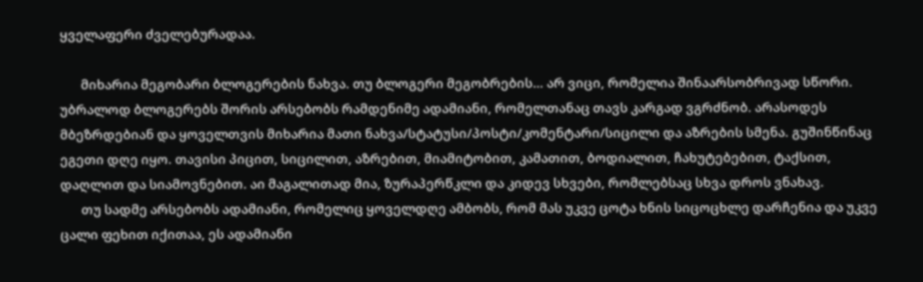ყველაფერი ძველებურადაა.

       მიხარია მეგობარი ბლოგერების ნახვა. თუ ბლოგერი მეგობრების… არ ვიცი, რომელია შინაარსობრივად სწორი. უბრალოდ ბლოგერებს შორის არსებობს რამდენიმე ადამიანი, რომელთანაც თავს კარგად ვგრძნობ. არასოდეს მბეზრდებიან და ყოველთვის მიხარია მათი ნახვა/სტატუსი/პოსტი/კომენტარი/სიცილი და აზრების სმენა. გუშინწინაც ეგეთი დღე იყო. თავისი პიცით, სიცილით, აზრებით, მიამიტობით, კამათით, ბოდიალით, ჩახუტებებით, ტაქსით, დაღლით და სიამოვნებით. აი მაგალითად მია, ზურაპერწკლი და კიდევ სხვები, რომლებსაც სხვა დროს ვნახავ.
       თუ სადმე არსებობს ადამიანი, რომელიც ყოველდღე ამბობს, რომ მას უკვე ცოტა ხნის სიცოცხლე დარჩენია და უკვე ცალი ფეხით იქითაა, ეს ადამიანი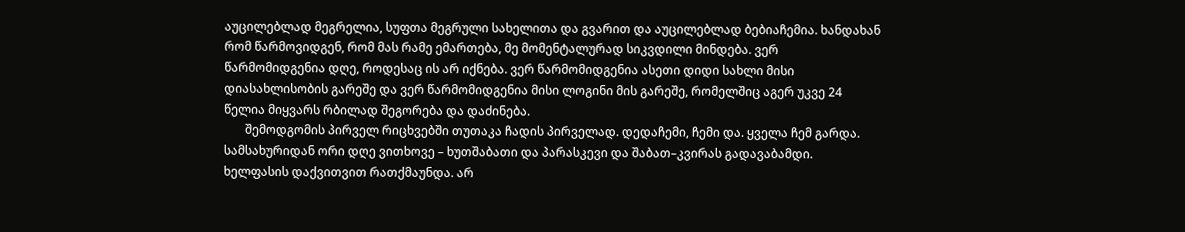აუცილებლად მეგრელია, სუფთა მეგრული სახელითა და გვარით და აუცილებლად ბებიაჩემია. ხანდახან რომ წარმოვიდგენ, რომ მას რამე ემართება, მე მომენტალურად სიკვდილი მინდება. ვერ წარმომიდგენია დღე, როდესაც ის არ იქნება. ვერ წარმომიდგენია ასეთი დიდი სახლი მისი დიასახლისობის გარეშე და ვერ წარმომიდგენია მისი ლოგინი მის გარეშე, რომელშიც აგერ უკვე 24 წელია მიყვარს რბილად შეგორება და დაძინება.
       შემოდგომის პირველ რიცხვებში თუთაკა ჩადის პირველად. დედაჩემი, ჩემი და. ყველა ჩემ გარდა. სამსახურიდან ორი დღე ვითხოვე – ხუთშაბათი და პარასკევი და შაბათ–კვირას გადავაბამდი. ხელფასის დაქვითვით რათქმაუნდა. არ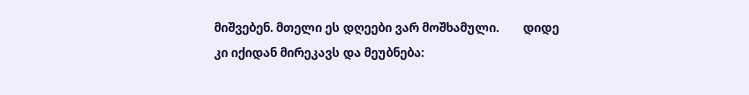მიშვებენ. მთელი ეს დღეები ვარ მოშხამული.        დიდე კი იქიდან მირეკავს და მეუბნება: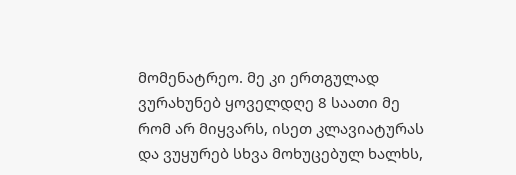მომენატრეო. მე კი ერთგულად ვურახუნებ ყოველდღე 8 საათი მე რომ არ მიყვარს, ისეთ კლავიატურას და ვუყურებ სხვა მოხუცებულ ხალხს,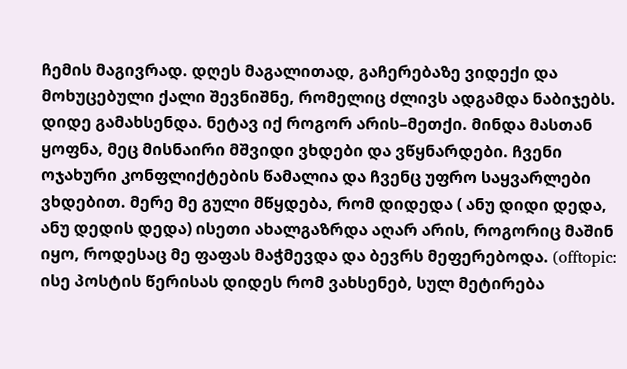ჩემის მაგივრად. დღეს მაგალითად, გაჩერებაზე ვიდექი და მოხუცებული ქალი შევნიშნე, რომელიც ძლივს ადგამდა ნაბიჯებს. დიდე გამახსენდა. ნეტავ იქ როგორ არის–მეთქი. მინდა მასთან ყოფნა, მეც მისნაირი მშვიდი ვხდები და ვწყნარდები. ჩვენი ოჯახური კონფლიქტების წამალია და ჩვენც უფრო საყვარლები ვხდებით. მერე მე გული მწყდება, რომ დიდედა ( ანუ დიდი დედა, ანუ დედის დედა) ისეთი ახალგაზრდა აღარ არის, როგორიც მაშინ იყო, როდესაც მე ფაფას მაჭმევდა და ბევრს მეფერებოდა. (offtopic: ისე პოსტის წერისას დიდეს რომ ვახსენებ, სულ მეტირება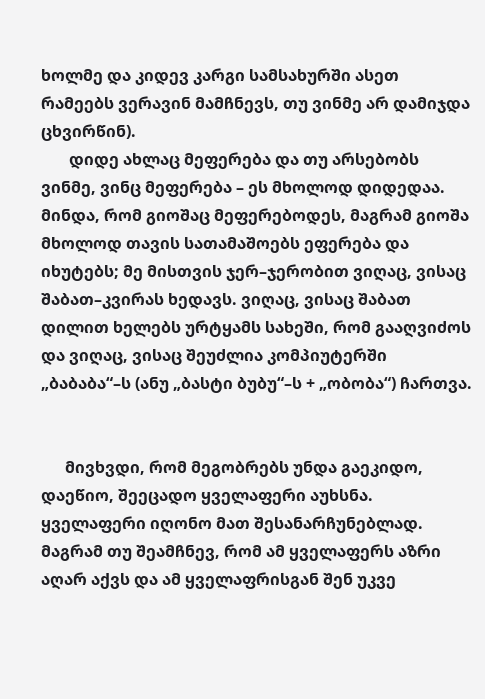ხოლმე და კიდევ კარგი სამსახურში ასეთ რამეებს ვერავინ მამჩნევს, თუ ვინმე არ დამიჯდა ცხვირწინ).
       დიდე ახლაც მეფერება და თუ არსებობს ვინმე, ვინც მეფერება – ეს მხოლოდ დიდედაა. მინდა, რომ გიოშაც მეფერებოდეს, მაგრამ გიოშა მხოლოდ თავის სათამაშოებს ეფერება და იხუტებს; მე მისთვის ჯერ–ჯერობით ვიღაც, ვისაც შაბათ–კვირას ხედავს. ვიღაც, ვისაც შაბათ დილით ხელებს ურტყამს სახეში, რომ გააღვიძოს და ვიღაც, ვისაც შეუძლია კომპიუტერში „ბაბაბა“–ს (ანუ „ბასტი ბუბუ“–ს + „ობობა“) ჩართვა.


      მივხვდი, რომ მეგობრებს უნდა გაეკიდო, დაეწიო, შეეცადო ყველაფერი აუხსნა. ყველაფერი იღონო მათ შესანარჩუნებლად. მაგრამ თუ შეამჩნევ, რომ ამ ყველაფერს აზრი აღარ აქვს და ამ ყველაფრისგან შენ უკვე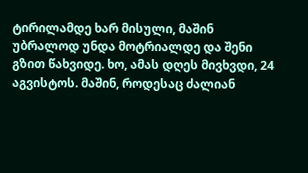ტირილამდე ხარ მისული, მაშინ უბრალოდ უნდა მოტრიალდე და შენი გზით წახვიდე. ხო, ამას დღეს მივხვდი, 24 აგვისტოს. მაშინ, როდესაც ძალიან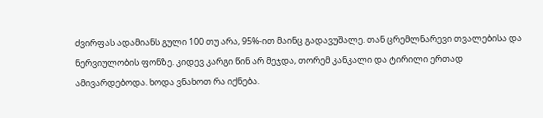ძვირფას ადამიანს გული 100 თუ არა, 95%-ით მაინც გადავუშალე. თან ცრემლნარევი თვალებისა და ნერვიულობის ფონზე. კიდევ კარგი წინ არ მეჯდა, თორემ კანკალი და ტირილი ერთად ამივარდებოდა. ხოდა ვნახოთ რა იქნება.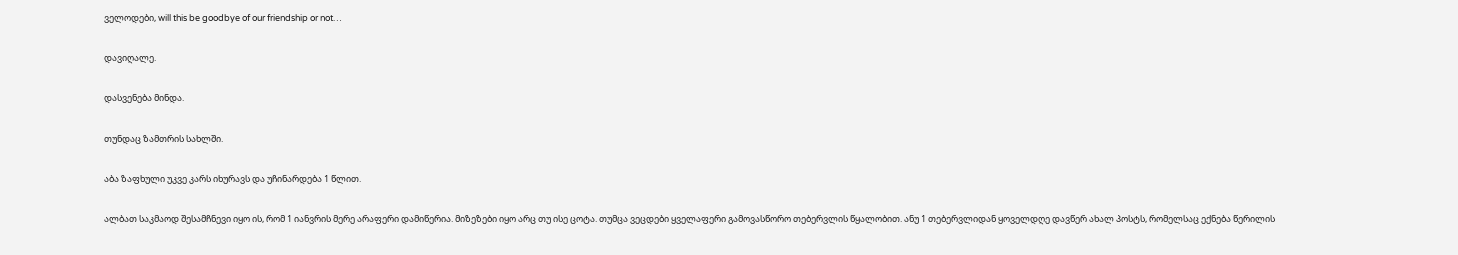ველოდები, will this be goodbye of our friendship or not…

დავიღალე.

დასვენება მინდა.

თუნდაც ზამთრის სახლში.

აბა ზაფხული უკვე კარს იხურავს და უჩინარდება 1 წლით.

ალბათ საკმაოდ შესამჩნევი იყო ის, რომ 1 იანვრის მერე არაფერი დამიწერია. მიზეზები იყო არც თუ ისე ცოტა. თუმცა ვეცდები ყველაფერი გამოვასწორო თებერვლის წყალობით. ანუ 1 თებერვლიდან ყოველდღე დავწერ ახალ პოსტს, რომელსაც ექნება წერილის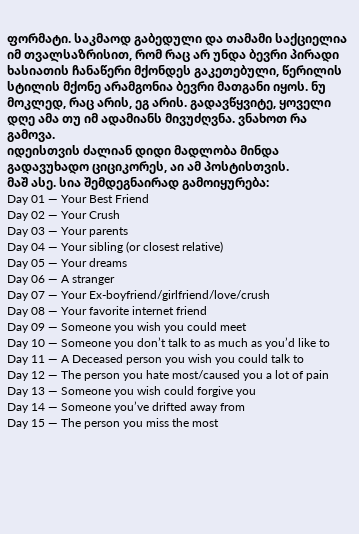ფორმატი. საკმაოდ გაბედული და თამამი საქციელია იმ თვალსაზრისით, რომ რაც არ უნდა ბევრი პირადი ხასიათის ჩანაწერი მქონდეს გაკეთებული, წერილის სტილის მქონე არამგონია ბევრი მათგანი იყოს. ნუ მოკლედ, რაც არის, ეგ არის. გადავწყვიტე, ყოველი დღე ამა თუ იმ ადამიანს მივუძღვნა. ვნახოთ რა გამოვა.
იდეისთვის ძალიან დიდი მადლობა მინდა გადავუხადო ციციკორეს, აი ამ პოსტისთვის.
მაშ ასე. სია შემდეგნაირად გამოიყურება:
Day 01 — Your Best Friend
Day 02 — Your Crush
Day 03 — Your parents
Day 04 — Your sibling (or closest relative)
Day 05 — Your dreams
Day 06 — A stranger
Day 07 — Your Ex-boyfriend/girlfriend/love/crush
Day 08 — Your favorite internet friend
Day 09 — Someone you wish you could meet
Day 10 — Someone you don’t talk to as much as you’d like to
Day 11 — A Deceased person you wish you could talk to
Day 12 — The person you hate most/caused you a lot of pain
Day 13 — Someone you wish could forgive you
Day 14 — Someone you’ve drifted away from
Day 15 — The person you miss the most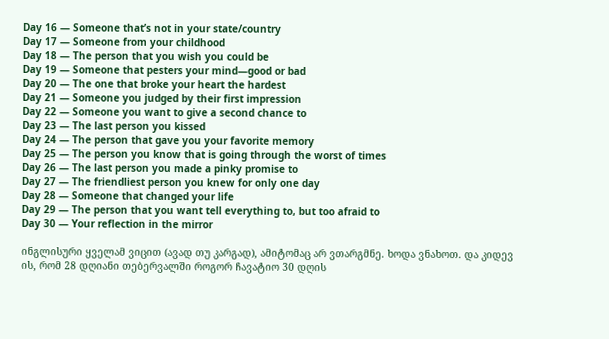Day 16 — Someone that’s not in your state/country
Day 17 — Someone from your childhood
Day 18 — The person that you wish you could be
Day 19 — Someone that pesters your mind—good or bad
Day 20 — The one that broke your heart the hardest
Day 21 — Someone you judged by their first impression
Day 22 — Someone you want to give a second chance to
Day 23 — The last person you kissed
Day 24 — The person that gave you your favorite memory
Day 25 — The person you know that is going through the worst of times
Day 26 — The last person you made a pinky promise to
Day 27 — The friendliest person you knew for only one day
Day 28 — Someone that changed your life
Day 29 — The person that you want tell everything to, but too afraid to
Day 30 — Your reflection in the mirror

ინგლისური ყველამ ვიცით (ავად თუ კარგად), ამიტომაც არ ვთარგმნე. ხოდა ვნახოთ. და კიდევ ის, რომ 28 დღიანი თებერვალში როგორ ჩავატიო 30 დღის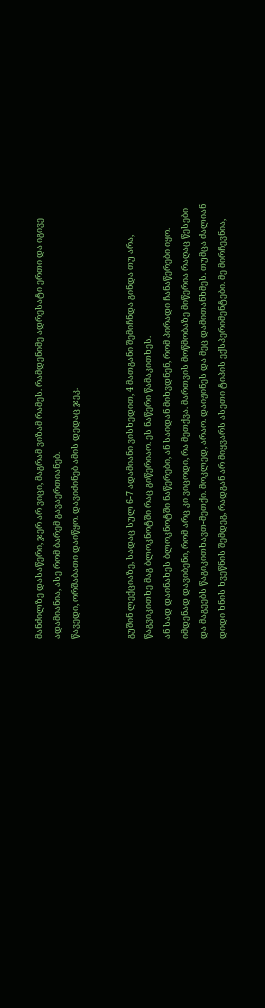მანძილზე დასაწერი, ჯერ არ ვიცი, მაგრამ ვიზამ რამეს. რამდენიმე ადრესატი ერთი და იგივე ადამიანია, ასე რომ ბარემ გავაერთიანებ.
წავედი, ორშაბათი დაიწყო. დავიძინებ ამის დედაც ჯეკ.


გუშინ ლექციაზე, სადაც სულ 6-7 ადამიანი ვისხედით, 4 მათგანი შემიჩნდა გინდა თუ არა, წაგვიკითხე მაგ ბლოკნოტში რაც გიწერიაო. ეს ნაწერი წამაკითხეს.
ან სად დაინახეს ბლოკნოტში ნაწერები, ან საიდან მიხვდნენ, რომ პირადი ჩანაწერები იყო. იმდენად დავიბენი, რომ არც კი ვიცოდი, რა მეთქვა. მართვის მოწმობაზე მიწერია რაღაც წესები და მაგეებს წაგიკითხავთ-მეთქი. მოკლედ, არაო. დაიჟინეს და მეც დამითანხმეს. თუმცა ძალიან დიდი ხნის ხვეწნის შემდეგ, რადგან არ მიყვარს ასეთი ტიპის ექსპერიმენტები. მე მირჩევნია,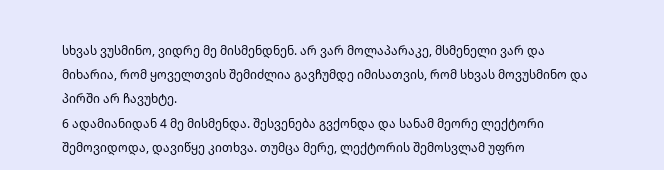სხვას ვუსმინო, ვიდრე მე მისმენდნენ. არ ვარ მოლაპარაკე, მსმენელი ვარ და მიხარია, რომ ყოველთვის შემიძლია გავჩუმდე იმისათვის, რომ სხვას მოვუსმინო და პირში არ ჩავუხტე.
6 ადამიანიდან 4 მე მისმენდა. შესვენება გვქონდა და სანამ მეორე ლექტორი შემოვიდოდა, დავიწყე კითხვა. თუმცა მერე, ლექტორის შემოსვლამ უფრო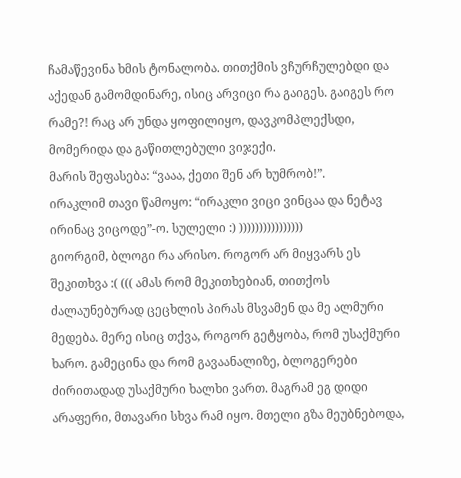ჩამაწევინა ხმის ტონალობა. თითქმის ვჩურჩულებდი და აქედან გამომდინარე, ისიც არვიცი რა გაიგეს. გაიგეს რო რამე?! რაც არ უნდა ყოფილიყო, დავკომპლექსდი, მომერიდა და გაწითლებული ვიჯექი.
მარის შეფასება: “ვააა, ქეთი შენ არ ხუმრობ!”.
ირაკლიმ თავი წამოყო: “ირაკლი ვიცი ვინცაა და ნეტავ ირინაც ვიცოდე”-ო. სულელი :) ))))))))))))))))
გიორგიმ, ბლოგი რა არისო. როგორ არ მიყვარს ეს შეკითხვა :( ((( ამას რომ მეკითხებიან, თითქოს ძალაუნებურად ცეცხლის პირას მსვამენ და მე ალმური მედება. მერე ისიც თქვა, როგორ გეტყობა, რომ უსაქმური ხარო. გამეცინა და რომ გავაანალიზე, ბლოგერები ძირითადად უსაქმური ხალხი ვართ. მაგრამ ეგ დიდი არაფერი, მთავარი სხვა რამ იყო. მთელი გზა მეუბნებოდა,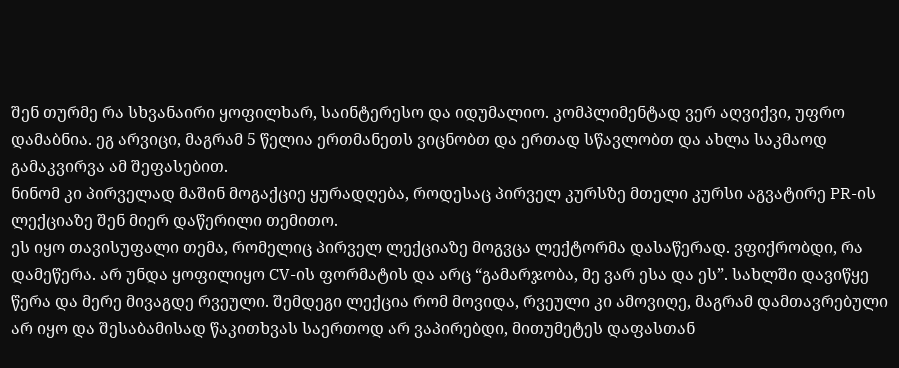შენ თურმე რა სხვანაირი ყოფილხარ, საინტერესო და იდუმალიო. კომპლიმენტად ვერ აღვიქვი, უფრო დამაბნია. ეგ არვიცი, მაგრამ 5 წელია ერთმანეთს ვიცნობთ და ერთად სწავლობთ და ახლა საკმაოდ გამაკვირვა ამ შეფასებით.
ნინომ კი პირველად მაშინ მოგაქციე ყურადღება, როდესაც პირველ კურსზე მთელი კურსი აგვატირე PR-ის ლექციაზე შენ მიერ დაწერილი თემითო.
ეს იყო თავისუფალი თემა, რომელიც პირველ ლექციაზე მოგვცა ლექტორმა დასაწერად. ვფიქრობდი, რა დამეწერა. არ უნდა ყოფილიყო CV-ის ფორმატის და არც “გამარჯობა, მე ვარ ესა და ეს”. სახლში დავიწყე წერა და მერე მივაგდე რვეული. შემდეგი ლექცია რომ მოვიდა, რვეული კი ამოვიღე, მაგრამ დამთავრებული არ იყო და შესაბამისად წაკითხვას საერთოდ არ ვაპირებდი, მითუმეტეს დაფასთან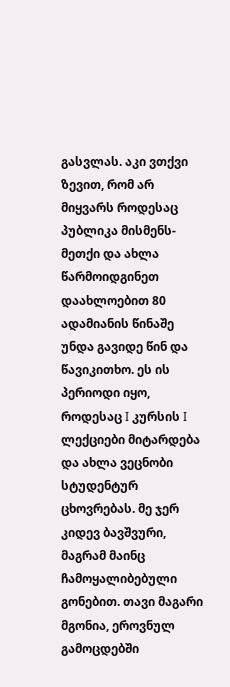გასვლას. აკი ვთქვი ზევით, რომ არ მიყვარს როდესაც პუბლიკა მისმენს-მეთქი და ახლა წარმოიდგინეთ დაახლოებით 80 ადამიანის წინაშე უნდა გავიდე წინ და წავიკითხო. ეს ის პერიოდი იყო, როდესაც I კურსის I ლექციები მიტარდება და ახლა ვეცნობი სტუდენტურ ცხოვრებას. მე ჯერ კიდევ ბავშვური, მაგრამ მაინც ჩამოყალიბებული გონებით. თავი მაგარი მგონია, ეროვნულ გამოცდებში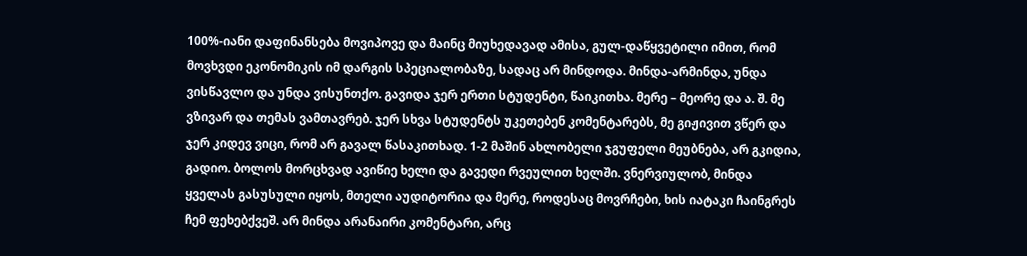100%-იანი დაფინანსება მოვიპოვე და მაინც მიუხედავად ამისა, გულ-დაწყვეტილი იმით, რომ მოვხვდი ეკონომიკის იმ დარგის სპეციალობაზე, სადაც არ მინდოდა. მინდა-არმინდა, უნდა ვისწავლო და უნდა ვისუნთქო. გავიდა ჯერ ერთი სტუდენტი, წაიკითხა. მერე – მეორე და ა. შ. მე ვზივარ და თემას ვამთავრებ. ჯერ სხვა სტუდენტს უკეთებენ კომენტარებს, მე გიჟივით ვწერ და ჯერ კიდევ ვიცი, რომ არ გავალ წასაკითხად. 1-2 მაშინ ახლობელი ჯგუფელი მეუბნება, არ გკიდია, გადიო. ბოლოს მორცხვად ავიწიე ხელი და გავედი რვეულით ხელში. ვნერვიულობ, მინდა ყველას გასუსული იყოს, მთელი აუდიტორია და მერე, როდესაც მოვრჩები, ხის იატაკი ჩაინგრეს ჩემ ფეხებქვეშ. არ მინდა არანაირი კომენტარი, არც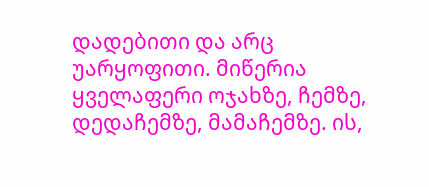დადებითი და არც უარყოფითი. მიწერია ყველაფერი ოჯახზე, ჩემზე, დედაჩემზე, მამაჩემზე. ის,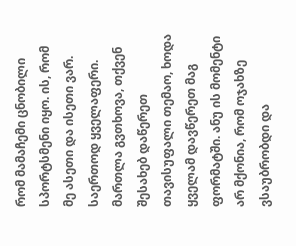რომ მამაჩემი ცნობილი სპორტსმენი იყო. ის, რომ მე ასეთი და ისეთი ვარ. საერთოდ ყველაფერი. მართლა გვთხოვა, თქვენ შესახებ დაწერეთ თავისუფალი თემაო, ხოდა ყველამ დავწერეთ მაგ ფორმატში. ანუ ის მომენტი არ მქონია, რომ ოჯახზე ვსაუბრობდი და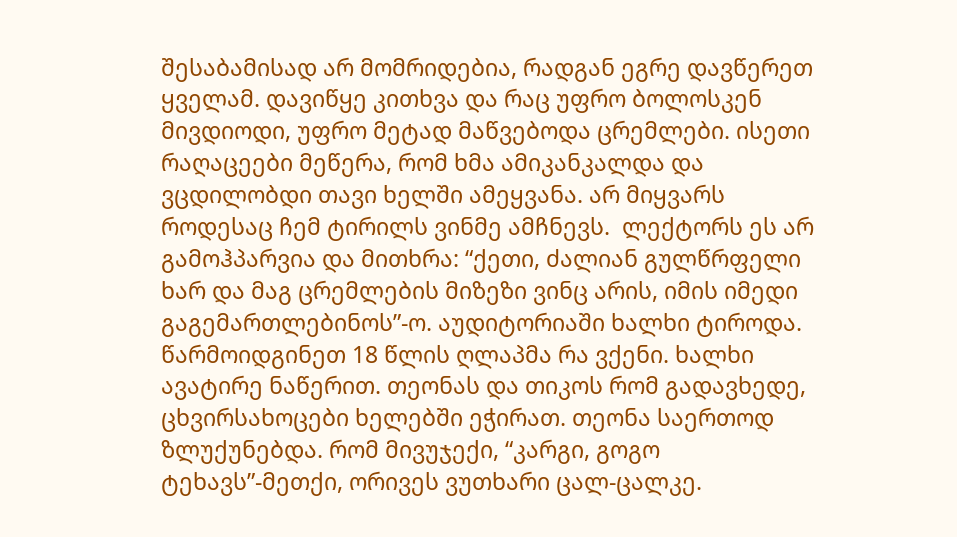შესაბამისად არ მომრიდებია, რადგან ეგრე დავწერეთ ყველამ. დავიწყე კითხვა და რაც უფრო ბოლოსკენ მივდიოდი, უფრო მეტად მაწვებოდა ცრემლები. ისეთი რაღაცეები მეწერა, რომ ხმა ამიკანკალდა და ვცდილობდი თავი ხელში ამეყვანა. არ მიყვარს როდესაც ჩემ ტირილს ვინმე ამჩნევს.  ლექტორს ეს არ გამოჰპარვია და მითხრა: “ქეთი, ძალიან გულწრფელი ხარ და მაგ ცრემლების მიზეზი ვინც არის, იმის იმედი გაგემართლებინოს”-ო. აუდიტორიაში ხალხი ტიროდა. წარმოიდგინეთ 18 წლის ღლაპმა რა ვქენი. ხალხი ავატირე ნაწერით. თეონას და თიკოს რომ გადავხედე, ცხვირსახოცები ხელებში ეჭირათ. თეონა საერთოდ ზლუქუნებდა. რომ მივუჯექი, “კარგი, გოგო ტეხავს”-მეთქი, ორივეს ვუთხარი ცალ-ცალკე.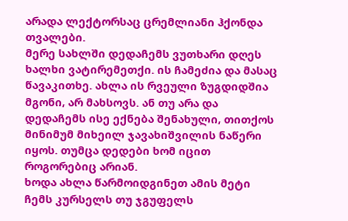არადა ლექტორსაც ცრემლიანი ჰქონდა თვალები.
მერე სახლში დედაჩემს ვუთხარი დღეს ხალხი ვატირემეთქი. ის ჩამეძია და მასაც წავაკითხე. ახლა ის რვეული ზუგდიდშია მგონი, არ მახსოვს. ან თუ არა და დედაჩემს ისე ექნება შენახული, თითქოს მინიმუმ მიხეილ ჯავახიშვილის ნაწერი იყოს. თუმცა დედები ხომ იცით როგორებიც არიან.
ხოდა ახლა წარმოიდგინეთ ამის მეტი ჩემს კურსელს თუ ჯგუფელს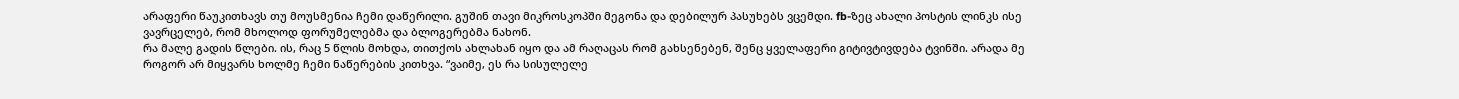არაფერი წაუკითხავს თუ მოუსმენია ჩემი დაწერილი. გუშინ თავი მიკროსკოპში მეგონა და დებილურ პასუხებს ვცემდი. fb-ზეც ახალი პოსტის ლინკს ისე ვავრცელებ, რომ მხოლოდ ფორუმელებმა და ბლოგერებმა ნახონ.
რა მალე გადის წლები. ის, რაც 5 წლის მოხდა, თითქოს ახლახან იყო და ამ რაღაცას რომ გახსენებენ, შენც ყველაფერი გიტივტივდება ტვინში. არადა მე როგორ არ მიყვარს ხოლმე ჩემი ნაწერების კითხვა. “ვაიმე, ეს რა სისულელე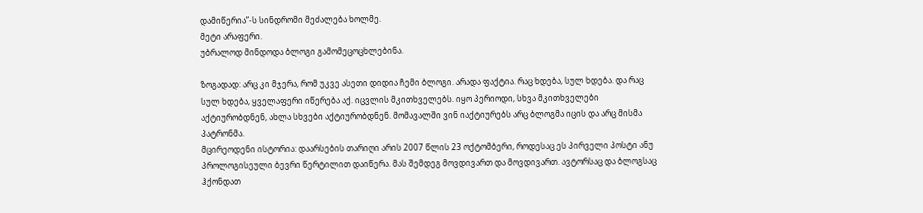დამიწერია”-ს სინდრომი მეძალება ხოლმე.
მეტი არაფერი.
უბრალოდ მინდოდა ბლოგი გამომეცოცხლებინა.

ზოგადად: არც კი მჯერა, რომ უკვე ასეთი დიდია ჩემი ბლოგი. არადა ფაქტია. რაც ხდება, სულ ხდება. და რაც სულ ხდება, ყველაფერი იწერება აქ. იცვლის მკითხველებს. იყო პერიოდი, სხვა მკითხველები აქტიურობდნენ, ახლა სხვები აქტიურობდნენ. მომავალში ვინ იაქტიურებს არც ბლოგმა იცის და არც მისმა პატრონმა.
მცირეოდენი ისტორია: დაარსების თარიღი არის 2007 წლის 23 ოქტომბერი, როდესაც ეს პირველი პოსტი ანუ პროლოგისეული ბევრი წერტილით დაიწერა. მას შემდეგ მოვდივართ და მოვდივართ. ავტორსაც და ბლოგსაც ჰქონდათ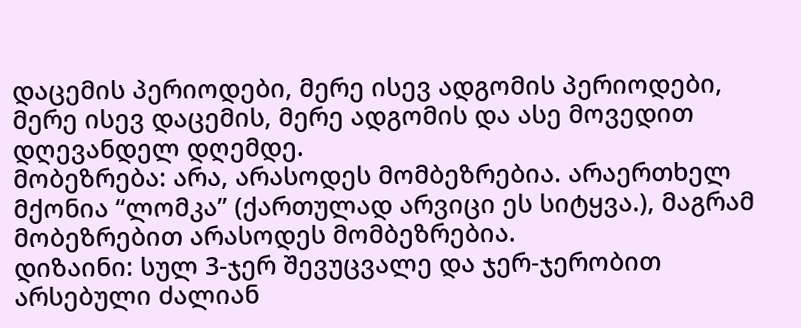დაცემის პერიოდები, მერე ისევ ადგომის პერიოდები, მერე ისევ დაცემის, მერე ადგომის და ასე მოვედით დღევანდელ დღემდე.
მობეზრება: არა, არასოდეს მომბეზრებია. არაერთხელ მქონია “ლომკა” (ქართულად არვიცი ეს სიტყვა.), მაგრამ მობეზრებით არასოდეს მომბეზრებია.
დიზაინი: სულ 3-ჯერ შევუცვალე და ჯერ-ჯერობით არსებული ძალიან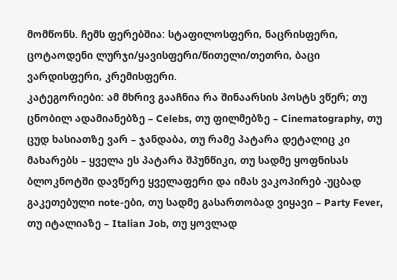მომწონს. ჩემს ფერებშია: სტაფილოსფერი, ნაცრისფერი, ცოტაოდენი ლურჯი/ყავისფერი/წითელი/თეთრი, ბაცი ვარდისფერი, კრემისფერი.
კატეგორიები: ამ მხრივ გააჩნია რა შინაარსის პოსტს ვწერ; თუ ცნობილ ადამიანებზე – Celebs, თუ ფილმებზე – Cinematography, თუ ცუდ ხასიათზე ვარ – ჯანდაბა, თუ რამე პატარა დეტალიც კი მახარებს – ყველა ეს პატარა შპუნწიკი, თუ სადმე ყოფნისას ბლოკნოტში დავწერე ყველაფერი და იმას ვაკოპირებ -უცბად გაკეთებული note-ები, თუ სადმე გასართობად ვიყავი – Party Fever, თუ იტალიაზე – Italian Job, თუ ყოვლად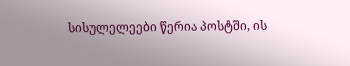სისულელეები წერია პოსტში, ის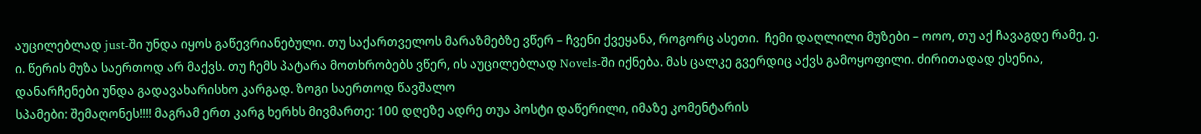აუცილებლად just-ში უნდა იყოს გაწევრიანებული. თუ საქართველოს მარაზმებზე ვწერ – ჩვენი ქვეყანა, როგორც ასეთი.  ჩემი დაღლილი მუზები – ოოო, თუ აქ ჩავაგდე რამე, ე. ი. წერის მუზა საერთოდ არ მაქვს. თუ ჩემს პატარა მოთხრობებს ვწერ, ის აუცილებლად Novels-ში იქნება. მას ცალკე გვერდიც აქვს გამოყოფილი. ძირითადად ესენია, დანარჩენები უნდა გადავახარისხო კარგად. ზოგი საერთოდ წავშალო
სპამები: შემაღონეს!!!! მაგრამ ერთ კარგ ხერხს მივმართე: 100 დღეზე ადრე თუა პოსტი დაწერილი, იმაზე კომენტარის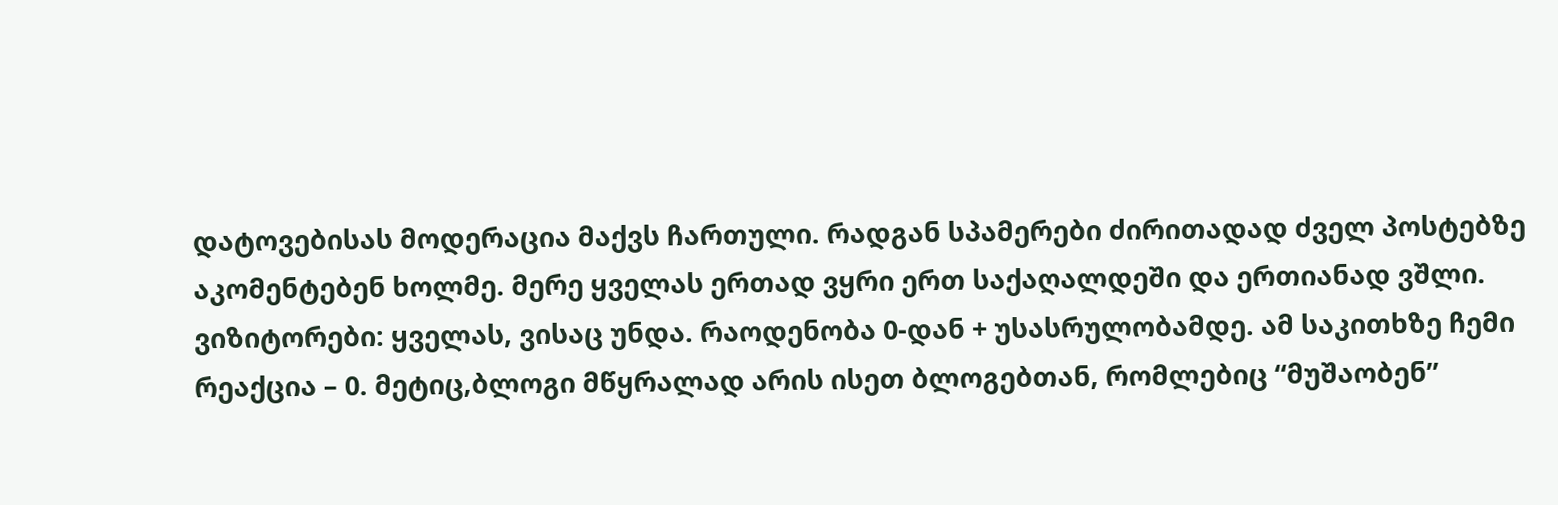დატოვებისას მოდერაცია მაქვს ჩართული. რადგან სპამერები ძირითადად ძველ პოსტებზე აკომენტებენ ხოლმე. მერე ყველას ერთად ვყრი ერთ საქაღალდეში და ერთიანად ვშლი.
ვიზიტორები: ყველას, ვისაც უნდა. რაოდენობა 0-დან + უსასრულობამდე. ამ საკითხზე ჩემი რეაქცია – 0. მეტიც,ბლოგი მწყრალად არის ისეთ ბლოგებთან, რომლებიც “მუშაობენ”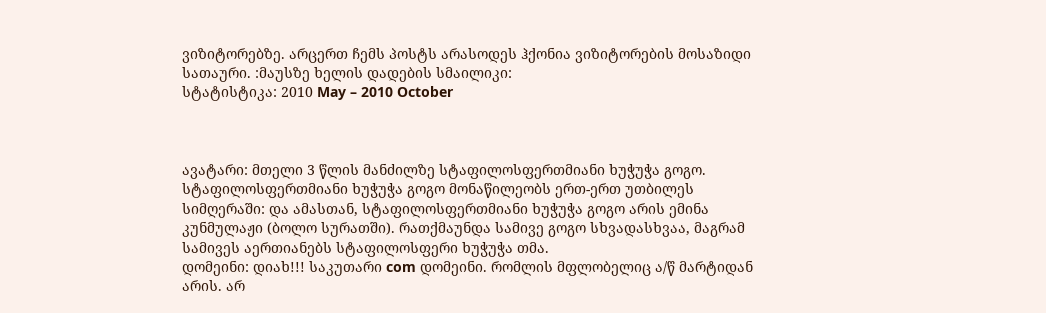ვიზიტორებზე. არცერთ ჩემს პოსტს არასოდეს ჰქონია ვიზიტორების მოსაზიდი სათაური. :მაუსზე ხელის დადების სმაილიკი:
სტატისტიკა: 2010 May – 2010 October



ავატარი: მთელი 3 წლის მანძილზე სტაფილოსფერთმიანი ხუჭუჭა გოგო. სტაფილოსფერთმიანი ხუჭუჭა გოგო მონაწილეობს ერთ-ერთ უთბილეს სიმღერაში: და ამასთან, სტაფილოსფერთმიანი ხუჭუჭა გოგო არის ემინა კუნმულაჟი (ბოლო სურათში). რათქმაუნდა სამივე გოგო სხვადასხვაა, მაგრამ სამივეს აერთიანებს სტაფილოსფერი ხუჭუჭა თმა.
დომეინი: დიახ!!! საკუთარი com დომეინი. რომლის მფლობელიც ა/წ მარტიდან არის. არ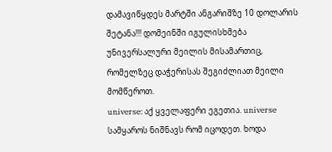დამავიწყდეს მარტში ანგარიშზე 10 დოლარის შეტანა!!! დომეინში იგულისხმება უნივერსალური მეილის მისამართიც, რომელზეც დაჭერისას შეგიძლიათ მეილი მომწეროთ.
universe: აქ ყველაფერი ეგეთია. universe სამყაროს ნიშნავს რომ იცოდეთ. ხოდა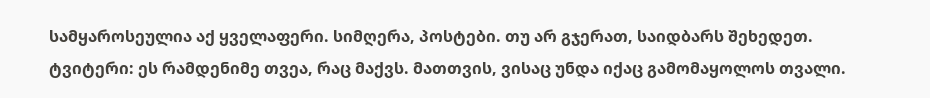სამყაროსეულია აქ ყველაფერი. სიმღერა, პოსტები. თუ არ გჯერათ, საიდბარს შეხედეთ.
ტვიტერი: ეს რამდენიმე თვეა, რაც მაქვს. მათთვის, ვისაც უნდა იქაც გამომაყოლოს თვალი.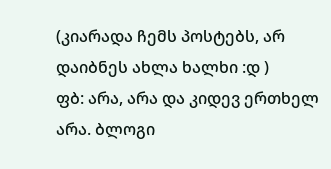(კიარადა ჩემს პოსტებს, არ დაიბნეს ახლა ხალხი :დ )
ფბ: არა, არა და კიდევ ერთხელ არა. ბლოგი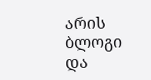არის ბლოგი და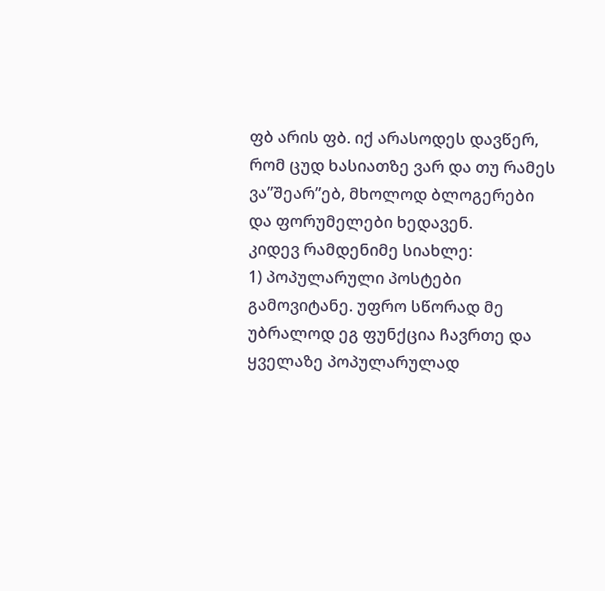ფბ არის ფბ. იქ არასოდეს დავწერ, რომ ცუდ ხასიათზე ვარ და თუ რამეს ვა”შეარ”ებ, მხოლოდ ბლოგერები და ფორუმელები ხედავენ.
კიდევ რამდენიმე სიახლე:
1) პოპულარული პოსტები გამოვიტანე. უფრო სწორად მე უბრალოდ ეგ ფუნქცია ჩავრთე და ყველაზე პოპულარულად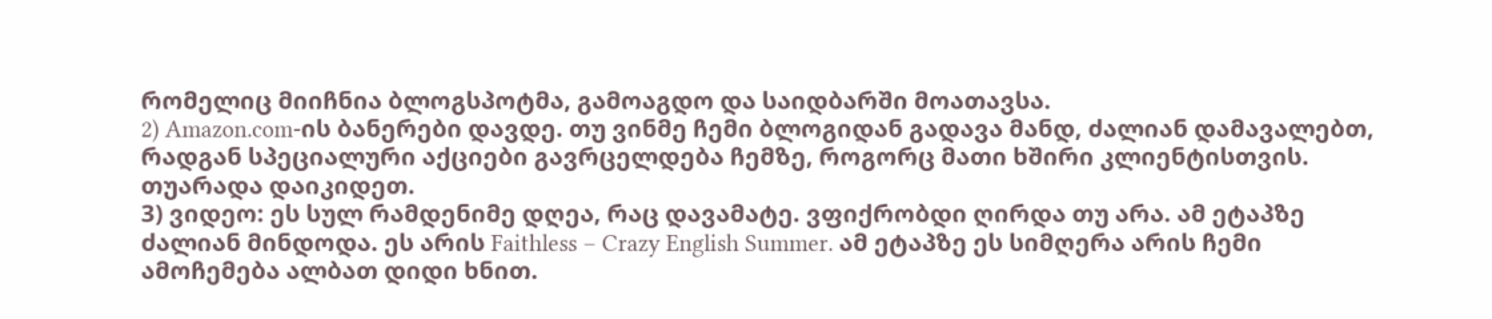რომელიც მიიჩნია ბლოგსპოტმა, გამოაგდო და საიდბარში მოათავსა.
2) Amazon.com-ის ბანერები დავდე. თუ ვინმე ჩემი ბლოგიდან გადავა მანდ, ძალიან დამავალებთ, რადგან სპეციალური აქციები გავრცელდება ჩემზე, როგორც მათი ხშირი კლიენტისთვის. თუარადა დაიკიდეთ.
3) ვიდეო: ეს სულ რამდენიმე დღეა, რაც დავამატე. ვფიქრობდი ღირდა თუ არა. ამ ეტაპზე ძალიან მინდოდა. ეს არის Faithless – Crazy English Summer. ამ ეტაპზე ეს სიმღერა არის ჩემი ამოჩემება ალბათ დიდი ხნით.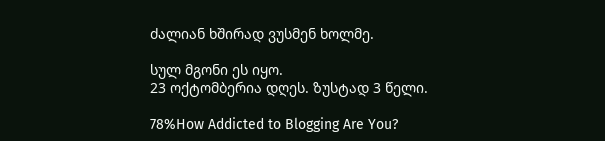ძალიან ხშირად ვუსმენ ხოლმე.

სულ მგონი ეს იყო.
23 ოქტომბერია დღეს. ზუსტად 3 წელი.

78%How Addicted to Blogging Are You?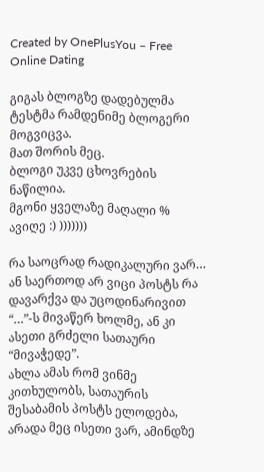Created by OnePlusYou – Free Online Dating

გიგას ბლოგზე დადებულმა ტესტმა რამდენიმე ბლოგერი მოგვიცვა.
მათ შორის მეც.
ბლოგი უკვე ცხოვრების ნაწილია.
მგონი ყველაზე მაღალი % ავიღე :) )))))))

რა საოცრად რადიკალური ვარ… ან საერთოდ არ ვიცი პოსტს რა დავარქვა და უცოდინარივით “…”-ს მივაწერ ხოლმე, ან კი ასეთი გრძელი სათაური “მივაჭედე”.
ახლა ამას რომ ვინმე კითხულობს, სათაურის შესაბამის პოსტს ელოდება, არადა მეც ისეთი ვარ, ამინდზე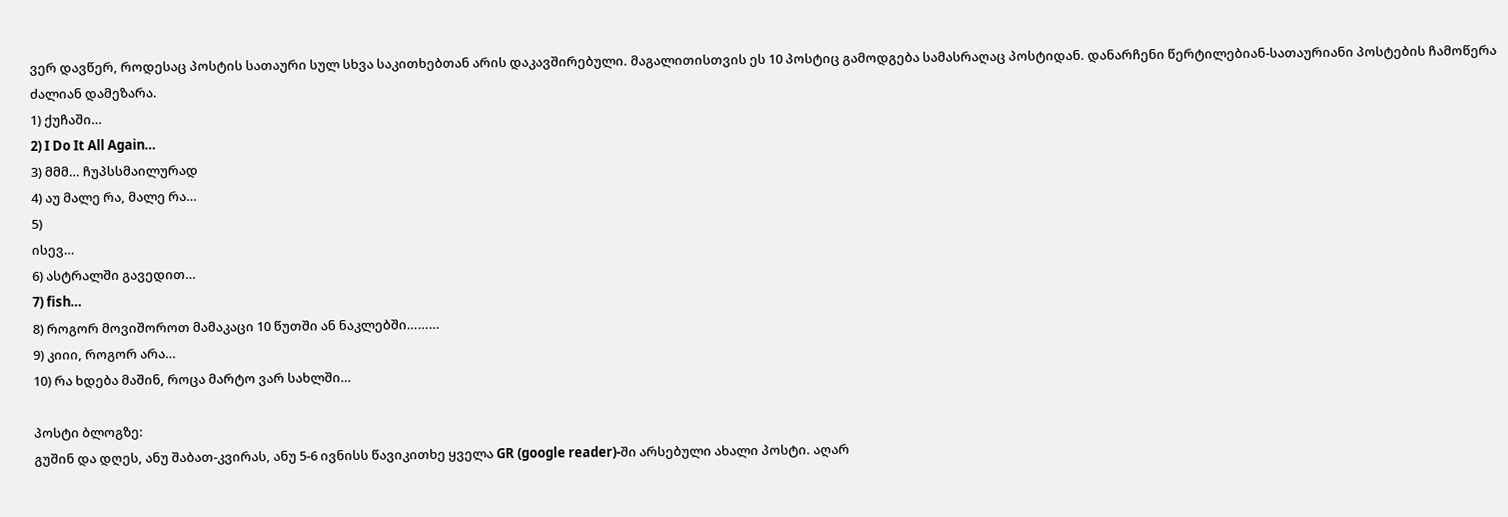ვერ დავწერ, როდესაც პოსტის სათაური სულ სხვა საკითხებთან არის დაკავშირებული. მაგალითისთვის ეს 10 პოსტიც გამოდგება სამასრაღაც პოსტიდან. დანარჩენი წერტილებიან-სათაურიანი პოსტების ჩამოწერა ძალიან დამეზარა.
1) ქუჩაში…
2) I Do It All Again…
3) მმმ… ჩუპსსმაილურად
4) აუ მალე რა, მალე რა…
5)
ისევ…
6) ასტრალში გავედით…
7) fish…
8) როგორ მოვიშოროთ მამაკაცი 10 წუთში ან ნაკლებში………
9) კიიი, როგორ არა…
10) რა ხდება მაშინ, როცა მარტო ვარ სახლში…

პოსტი ბლოგზე:
გუშინ და დღეს, ანუ შაბათ-კვირას, ანუ 5-6 ივნისს წავიკითხე ყველა GR (google reader)-ში არსებული ახალი პოსტი. აღარ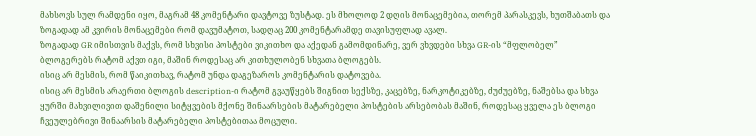მახსოვს სულ რამდენი იყო, მაგრამ 48 კომენტარი დავტოვე ზუსტად. ეს მხოლოდ 2 დღის მონაცემებია, თორემ პარასკევს, ხუთშაბათს და ზოგადად ამ კვირის მონაცემები რომ დავუმატოთ, სადღაც 200 კომენტარამდე თავისუფლად ავალ.
ზოგადად GR იმისთვის მაქვს, რომ სხვისი პოსტები ვიკითხო და აქედან გამომდინარე, ვერ ვხვდები სხვა GR-ის “მფლობელ” ბლოგერებს რატომ აქვთ იგი, მაშინ როდესაც არ კითხულობენ სხვათა ბლოგებს.
ისიც არ მესმის, რომ წაიკითხავ, რატომ უნდა დაგეზაროს კომენტარის დატოვება.
ისიც არ მესმის არაერთი ბლოგის description-ი რატომ გვაუწყებს შიგნით სექსზე, კაცებზე, ნარკოტიკებზე, ძუძუებზე, ნაშებსა და სხვა ყურში მახვილივით დაშენილი სიტყვების მქონე შინაარსების მატარებელი პოსტების არსებობას მაშინ, როდესაც ყველა ეს ბლოგი ჩვეულებრივი შინაარსის მატარებელი პოსტებითაა მოცული.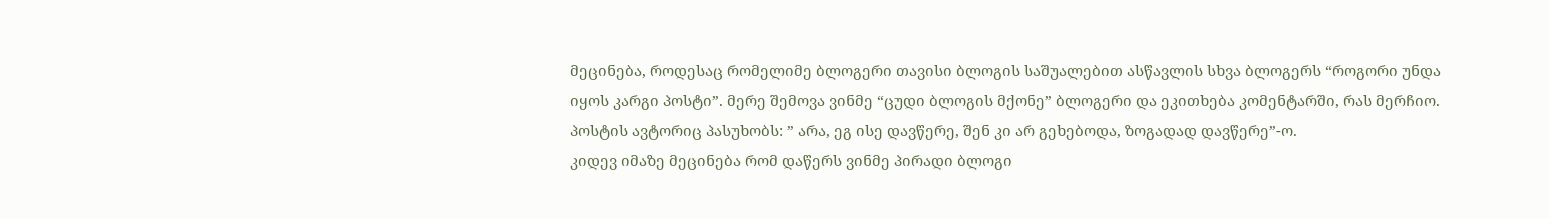მეცინება, როდესაც რომელიმე ბლოგერი თავისი ბლოგის საშუალებით ასწავლის სხვა ბლოგერს “როგორი უნდა იყოს კარგი პოსტი”. მერე შემოვა ვინმე “ცუდი ბლოგის მქონე” ბლოგერი და ეკითხება კომენტარში, რას მერჩიო. პოსტის ავტორიც პასუხობს: ” არა, ეგ ისე დავწერე, შენ კი არ გეხებოდა, ზოგადად დავწერე”-ო.
კიდევ იმაზე მეცინება რომ დაწერს ვინმე პირადი ბლოგი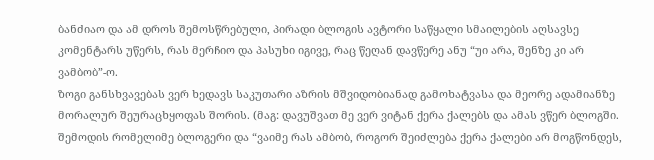ბანძიაო და ამ დროს შემოსწრებული, პირადი ბლოგის ავტორი საწყალი სმაილების აღსავსე კომენტარს უწერს, რას მერჩიო და პასუხი იგივე, რაც წეღან დავწერე ანუ “უი არა, შენზე კი არ ვამბობ”-ო.
ზოგი განსხვავებას ვერ ხედავს საკუთარი აზრის მშვიდობიანად გამოხატვასა და მეორე ადამიანზე მორალურ შეურაცხყოფას შორის. (მაგ: დავუშვათ მე ვერ ვიტან ქერა ქალებს და ამას ვწერ ბლოგში. შემოდის რომელიმე ბლოგერი და “ვაიმე რას ამბობ, როგორ შეიძლება ქერა ქალები არ მოგწონდეს,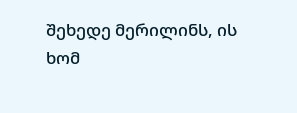შეხედე მერილინს, ის ხომ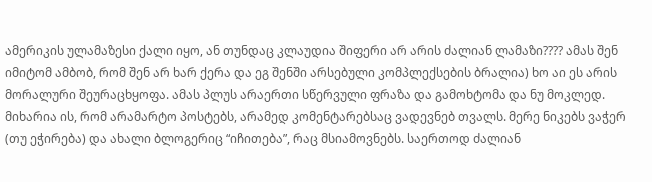ამერიკის ულამაზესი ქალი იყო, ან თუნდაც კლაუდია შიფერი არ არის ძალიან ლამაზი???? ამას შენ იმიტომ ამბობ, რომ შენ არ ხარ ქერა და ეგ შენში არსებული კომპლექსების ბრალია) ხო აი ეს არის მორალური შეურაცხყოფა. ამას პლუს არაერთი სწერვული ფრაზა და გამოხტომა და ნუ მოკლედ.
მიხარია ის, რომ არამარტო პოსტებს, არამედ კომენტარებსაც ვადევნებ თვალს. მერე ნიკებს ვაჭერ (თუ ეჭირება) და ახალი ბლოგერიც “იჩითება”, რაც მსიამოვნებს. საერთოდ ძალიან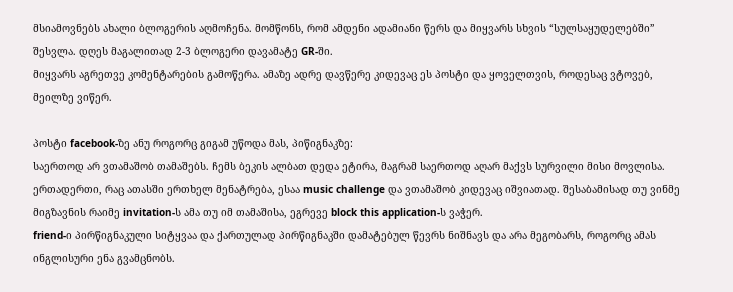მსიამოვნებს ახალი ბლოგერის აღმოჩენა. მომწონს, რომ ამდენი ადამიანი წერს და მიყვარს სხვის “სულსაყუდელებში” შესვლა. დღეს მაგალითად 2-3 ბლოგერი დავამატე GR-ში.
მიყვარს აგრეთვე კომენტარების გამოწერა. ამაზე ადრე დავწერე კიდევაც ეს პოსტი და ყოველთვის, როდესაც ვტოვებ, მეილზე ვიწერ.

პოსტი facebook-ზე ანუ როგორც გიგამ უწოდა მას, პიწიგნაკზე:
საერთოდ არ ვთამაშობ თამაშებს. ჩემს ბეკის ალბათ დედა ეტირა, მაგრამ საერთოდ აღარ მაქვს სურვილი მისი მოვლისა. ერთადერთი, რაც ათასში ერთხელ მენატრება, ესაა music challenge და ვთამაშობ კიდევაც იშვიათად. შესაბამისად თუ ვინმე მიგზავნის რაიმე invitation-ს ამა თუ იმ თამაშისა, ეგრევე block this application-ს ვაჭერ.
friend-ი პირწიგნაკული სიტყვაა და ქართულად პირწიგნაკში დამატებულ წევრს ნიშნავს და არა მეგობარს, როგორც ამას ინგლისური ენა გვამცნობს.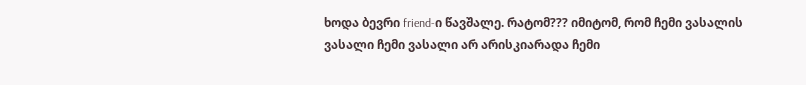ხოდა ბევრი friend-ი წავშალე. რატომ??? იმიტომ, რომ ჩემი ვასალის ვასალი ჩემი ვასალი არ არისკიარადა ჩემი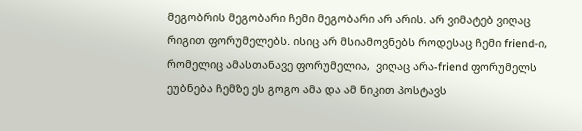მეგობრის მეგობარი ჩემი მეგობარი არ არის. არ ვიმატებ ვიღაც რიგით ფორუმელებს. ისიც არ მსიამოვნებს როდესაც ჩემი friend-ი, რომელიც ამასთანავე ფორუმელია,  ვიღაც არა-friend ფორუმელს ეუბნება ჩემზე ეს გოგო ამა და ამ ნიკით პოსტავს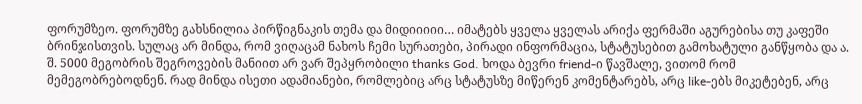ფორუმზეო. ფორუმზე გახსნილია პირწიგნაკის თემა და მიდიიიიი… იმატებს ყველა ყველას არიქა ფერმაში აგურებისა თუ კაფეში ბრინჯისთვის. სულაც არ მინდა, რომ ვიღაცამ ნახოს ჩემი სურათები, პირადი ინფორმაცია, სტატუსებით გამოხატული განწყობა და ა. შ. 5000 მეგობრის შეგროვების მანიით არ ვარ შეპყრობილი thanks God. ხოდა ბევრი friend-ი წავშალე, ვითომ რომ მემეგობრებოდნენ. რად მინდა ისეთი ადამიანები, რომლებიც არც სტატუსზე მიწერენ კომენტარებს, არც like-ებს მიკეტებენ, არც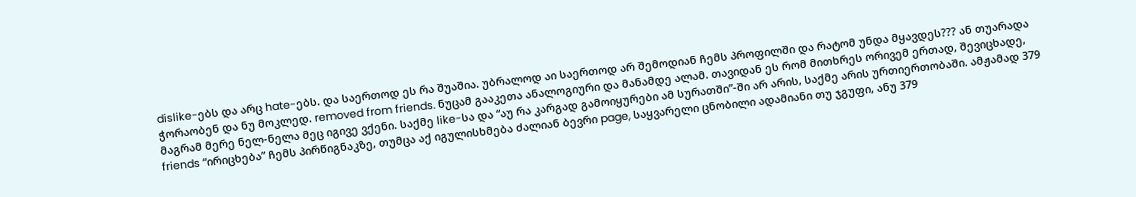dislike-ებს და არც hate-ებს. და საერთოდ ეს რა შუაშია. უბრალოდ აი საერთოდ არ შემოდიან ჩემს პროფილში და რატომ უნდა მყავდეს??? ან თუარადა ჭორაობენ და ნუ მოკლედ. removed from friends. ნუცამ გააკეთა ანალოგიური და მანამდე ალამ. თავიდან ეს რომ მითხრეს ორივემ ერთად, შევიცხადე, მაგრამ მერე ნელ-ნელა მეც იგივე ვქენი. საქმე like-სა და “აუ რა კარგად გამოიყურები ამ სურათში”-ში არ არის, საქმე არის ურთიერთობაში. ამჟამად 379 friends “ირიცხება” ჩემს პირწიგნაკზე, თუმცა აქ იგულისხმება ძალიან ბევრი page, საყვარელი ცნობილი ადამიანი თუ ჯგუფი, ანუ 379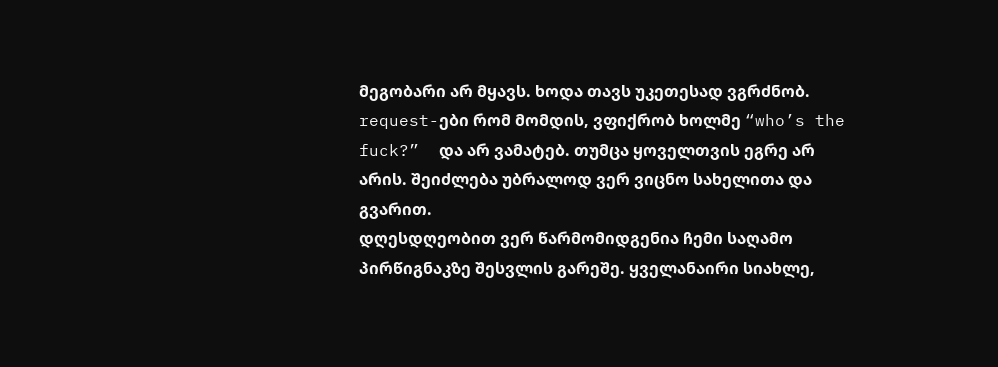მეგობარი არ მყავს. ხოდა თავს უკეთესად ვგრძნობ. request-ები რომ მომდის, ვფიქრობ ხოლმე “who’s the fuck?”  და არ ვამატებ. თუმცა ყოველთვის ეგრე არ არის. შეიძლება უბრალოდ ვერ ვიცნო სახელითა და გვარით.
დღესდღეობით ვერ წარმომიდგენია ჩემი საღამო პირწიგნაკზე შესვლის გარეშე. ყველანაირი სიახლე,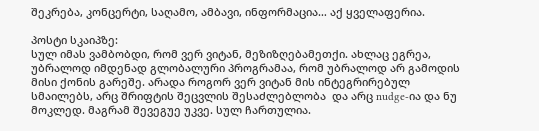შეკრება, კონცერტი, საღამო, ამბავი, ინფორმაცია… აქ ყველაფერია.

პოსტი სკაიპზე:
სულ იმას ვამბობდი, რომ ვერ ვიტან, მეზიზღებამეთქი. ახლაც ეგრეა, უბრალოდ იმდენად გლობალური პროგრამაა, რომ უბრალოდ არ გამოდის მისი ქონის გარეშე. არადა როგორ ვერ ვიტან მის ინტეგრირებულ სმაილებს, არც შრიფტის შეცვლის შესაძლებლობა  და არც nudge-ია და ნუ მოკლედ. მაგრამ შევეგუე უკვე. სულ ჩართულია.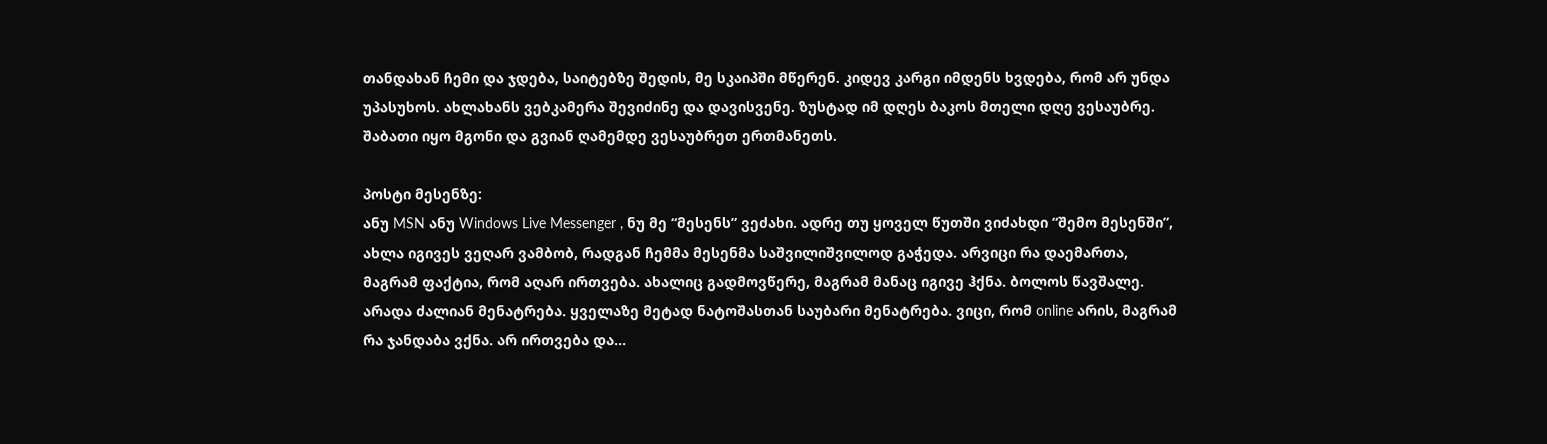თანდახან ჩემი და ჯდება, საიტებზე შედის, მე სკაიპში მწერენ. კიდევ კარგი იმდენს ხვდება, რომ არ უნდა უპასუხოს. ახლახანს ვებკამერა შევიძინე და დავისვენე. ზუსტად იმ დღეს ბაკოს მთელი დღე ვესაუბრე. შაბათი იყო მგონი და გვიან ღამემდე ვესაუბრეთ ერთმანეთს.

პოსტი მესენზე:
ანუ MSN ანუ Windows Live Messenger , ნუ მე “მესენს” ვეძახი. ადრე თუ ყოველ წუთში ვიძახდი “შემო მესენში”, ახლა იგივეს ვეღარ ვამბობ, რადგან ჩემმა მესენმა საშვილიშვილოდ გაჭედა. არვიცი რა დაემართა, მაგრამ ფაქტია, რომ აღარ ირთვება. ახალიც გადმოვწერე, მაგრამ მანაც იგივე ჰქნა. ბოლოს წავშალე. არადა ძალიან მენატრება. ყველაზე მეტად ნატოშასთან საუბარი მენატრება. ვიცი, რომ online არის, მაგრამ რა ჯანდაბა ვქნა. არ ირთვება და…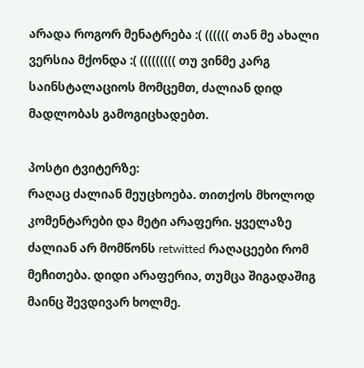არადა როგორ მენატრება :( (((((( თან მე ახალი ვერსია მქონდა :( ((((((((( თუ ვინმე კარგ საინსტალაციოს მომცემთ, ძალიან დიდ მადლობას გამოგიცხადებთ.

პოსტი ტვიტერზე:
რაღაც ძალიან მეუცხოება. თითქოს მხოლოდ კომენტარები და მეტი არაფერი. ყველაზე ძალიან არ მომწონს retwitted რაღაცეები რომ მეჩითება. დიდი არაფერია, თუმცა შიგადაშიგ მაინც შევდივარ ხოლმე.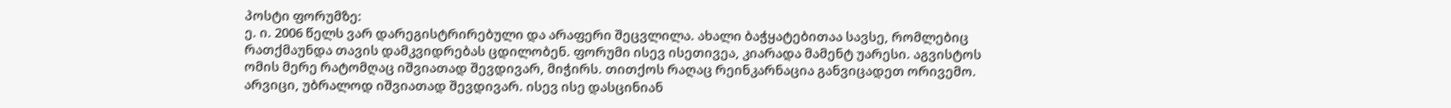პოსტი ფორუმზე:
ე. ი. 2006 წელს ვარ დარეგისტრირებული და არაფერი შეცვლილა. ახალი ბაჭყატებითაა სავსე, რომლებიც რათქმაუნდა თავის დამკვიდრებას ცდილობენ. ფორუმი ისევ ისეთივეა, კიარადა მამენტ უარესი. აგვისტოს ომის მერე რატომღაც იშვიათად შევდივარ, მიჭირს. თითქოს რაღაც რეინკარნაცია განვიცადეთ ორივემო. არვიცი, უბრალოდ იშვიათად შევდივარ. ისევ ისე დასცინიან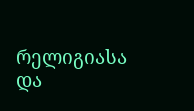რელიგიასა და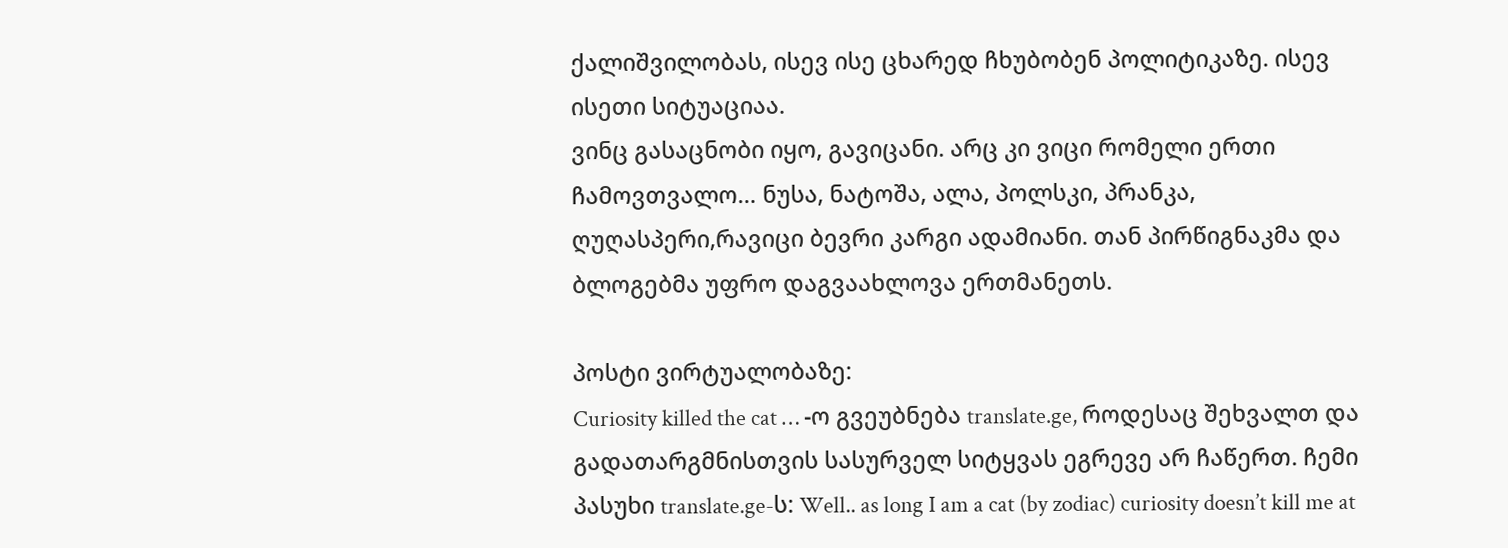ქალიშვილობას, ისევ ისე ცხარედ ჩხუბობენ პოლიტიკაზე. ისევ ისეთი სიტუაციაა.
ვინც გასაცნობი იყო, გავიცანი. არც კი ვიცი რომელი ერთი ჩამოვთვალო… ნუსა, ნატოშა, ალა, პოლსკი, პრანკა, ღუღასპერი,რავიცი ბევრი კარგი ადამიანი. თან პირწიგნაკმა და ბლოგებმა უფრო დაგვაახლოვა ერთმანეთს.

პოსტი ვირტუალობაზე:
Curiosity killed the cat … -ო გვეუბნება translate.ge, როდესაც შეხვალთ და გადათარგმნისთვის სასურველ სიტყვას ეგრევე არ ჩაწერთ. ჩემი პასუხი translate.ge-ს: Well.. as long I am a cat (by zodiac) curiosity doesn’t kill me at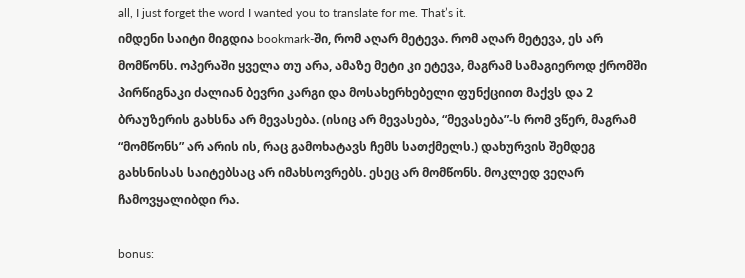all, I just forget the word I wanted you to translate for me. That’s it.
იმდენი საიტი მიგდია bookmark-ში, რომ აღარ მეტევა. რომ აღარ მეტევა, ეს არ მომწონს. ოპერაში ყველა თუ არა, ამაზე მეტი კი ეტევა, მაგრამ სამაგიეროდ ქრომში პირწიგნაკი ძალიან ბევრი კარგი და მოსახერხებელი ფუნქციით მაქვს და 2 ბრაუზერის გახსნა არ მევასება. (ისიც არ მევასება, “მევასება”-ს რომ ვწერ, მაგრამ “მომწონს” არ არის ის, რაც გამოხატავს ჩემს სათქმელს.) დახურვის შემდეგ გახსნისას საიტებსაც არ იმახსოვრებს. ესეც არ მომწონს. მოკლედ ვეღარ ჩამოვყალიბდი რა.

bonus: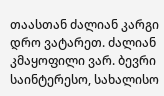თაასთან ძალიან კარგი დრო ვატარეთ. ძალიან კმაყოფილი ვარ. ბევრი საინტერესო, სახალისო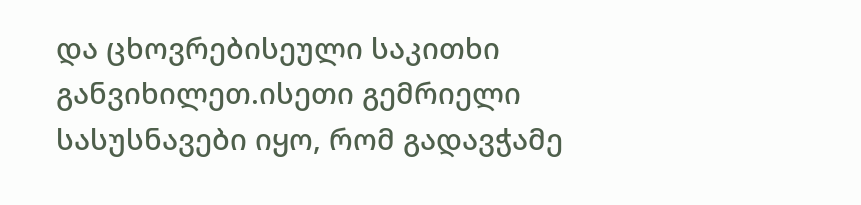და ცხოვრებისეული საკითხი განვიხილეთ.ისეთი გემრიელი სასუსნავები იყო, რომ გადავჭამე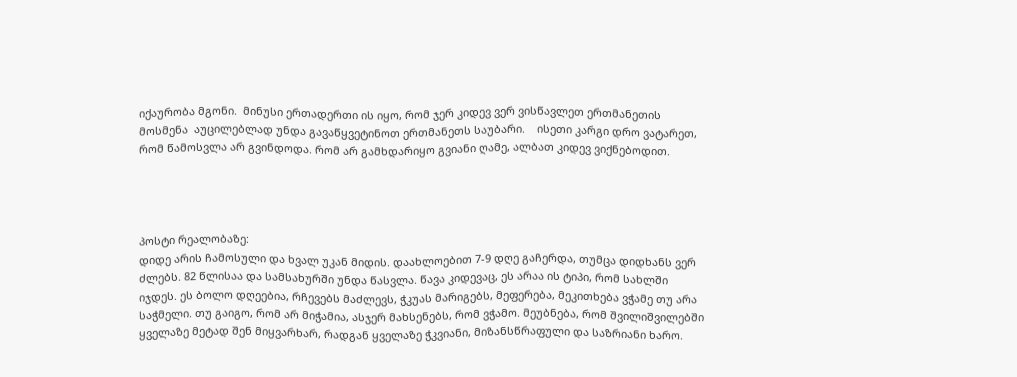იქაურობა მგონი.  მინუსი ერთადერთი ის იყო, რომ ჯერ კიდევ ვერ ვისწავლეთ ერთმანეთის მოსმენა  აუცილებლად უნდა გავაწყვეტინოთ ერთმანეთს საუბარი.    ისეთი კარგი დრო ვატარეთ, რომ წამოსვლა არ გვინდოდა. რომ არ გამხდარიყო გვიანი ღამე, ალბათ კიდევ ვიქნებოდით.




პოსტი რეალობაზე:
დიდე არის ჩამოსული და ხვალ უკან მიდის. დაახლოებით 7-9 დღე გაჩერდა, თუმცა დიდხანს ვერ ძლებს. 82 წლისაა და სამსახურში უნდა წასვლა. წავა კიდევაც, ეს არაა ის ტიპი, რომ სახლში იჯდეს. ეს ბოლო დღეებია, რჩევებს მაძლევს, ჭკუას მარიგებს, მეფერება, მეკითხება ვჭამე თუ არა საჭმელი. თუ გაიგო, რომ არ მიჭამია, ასჯერ მახსენებს, რომ ვჭამო. მეუბნება, რომ შვილიშვილებში ყველაზე მეტად შენ მიყვარხარ, რადგან ყველაზე ჭკვიანი, მიზანსწრაფული და საზრიანი ხარო.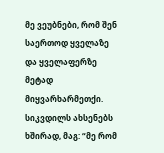მე ვეუბნები, რომ შენ საერთოდ ყველაზე და ყველაფერზე მეტად მიყვარხარმეთქი. სიკვდილს ახსენებს ხშირად, მაგ: “მე რომ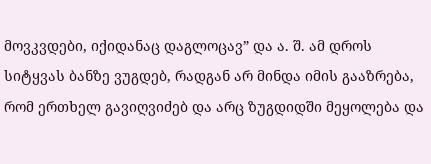მოვკვდები, იქიდანაც დაგლოცავ” და ა. შ. ამ დროს სიტყვას ბანზე ვუგდებ, რადგან არ მინდა იმის გააზრება, რომ ერთხელ გავიღვიძებ და არც ზუგდიდში მეყოლება და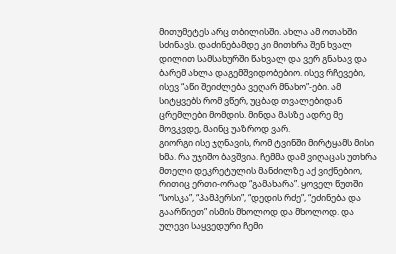მითუმეტეს არც თბილისში. ახლა ამ ოთახში სძინავს. დაძინებამდე კი მითხრა შენ ხვალ დილით სამსახურში წახვალ და ვერ გნახავ და ბარემ ახლა დაგემშვიდობებიო. ისევ რჩევები, ისევ “აწი შეიძლება ვეღარ მნახო”-ები. ამ სიტყვებს რომ ვწერ, უცბად თვალებიდან ცრემლები მომდის. მინდა მასზე ადრე მე მოვკვდე, მაინც უაზროდ ვარ.
გიორგი ისე ჯღნავის, რომ ტვინში მირტყამს მისი ხმა. რა უჯიშო ბავშვია. ჩემმა დამ ვიღაცას უთხრა მთელი დეკრეტულის მანძილზე აქ ვიქნებიო, რითიც ერთი-ორად “გამახარა”. ყოველ წუთში “სოსკა”, “პამპერსი”, “დედის რძე”, “ეძინება და გაარწიეთ” ისმის მხოლოდ და მხოლოდ. და ულევი საყვედური ჩემი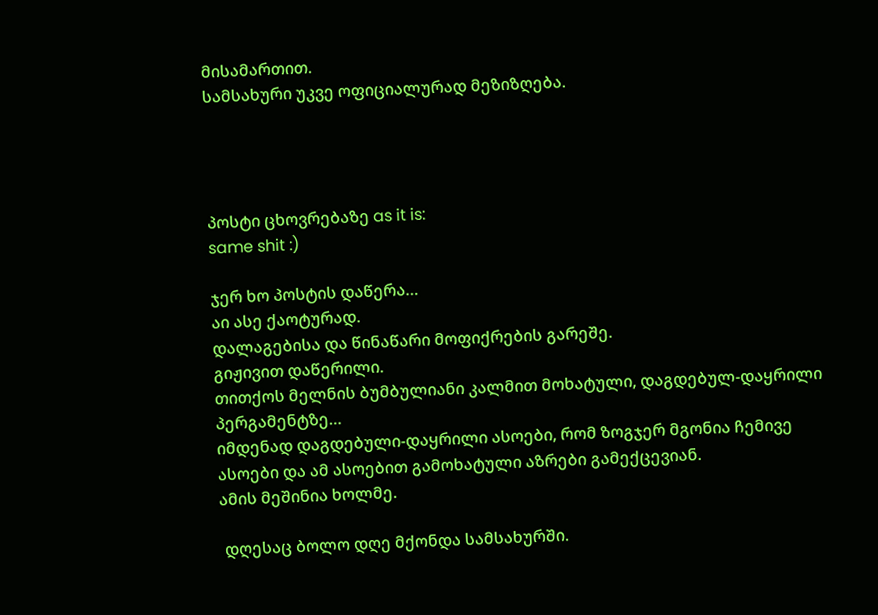მისამართით.
სამსახური უკვე ოფიციალურად მეზიზღება.




პოსტი ცხოვრებაზე as it is:
same shit :)

ჯერ ხო პოსტის დაწერა…
აი ასე ქაოტურად.
დალაგებისა და წინაწარი მოფიქრების გარეშე.
გიჟივით დაწერილი.
თითქოს მელნის ბუმბულიანი კალმით მოხატული, დაგდებულ-დაყრილი პერგამენტზე…
იმდენად დაგდებული-დაყრილი ასოები, რომ ზოგჯერ მგონია ჩემივე ასოები და ამ ასოებით გამოხატული აზრები გამექცევიან.
ამის მეშინია ხოლმე.

 დღესაც ბოლო დღე მქონდა სამსახურში.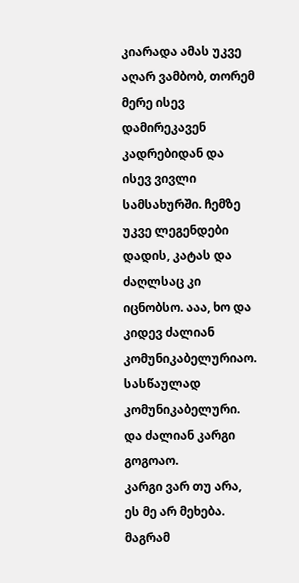კიარადა ამას უკვე აღარ ვამბობ, თორემ მერე ისევ დამირეკავენ კადრებიდან და ისევ ვივლი სამსახურში. ჩემზე უკვე ლეგენდები დადის, კატას და ძაღლსაც კი იცნობსო. ააა, ხო და კიდევ ძალიან კომუნიკაბელურიაო. სასწაულად კომუნიკაბელური. და ძალიან კარგი გოგოაო.
კარგი ვარ თუ არა, ეს მე არ მეხება.
მაგრამ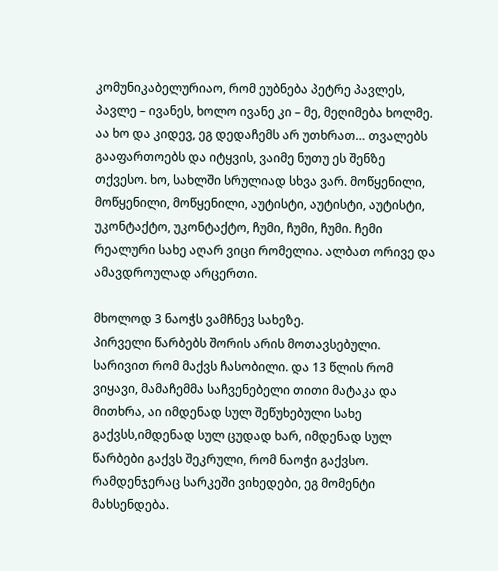კომუნიკაბელურიაო, რომ ეუბნება პეტრე პავლეს, პავლე – ივანეს, ხოლო ივანე კი – მე, მეღიმება ხოლმე. აა ხო და კიდევ, ეგ დედაჩემს არ უთხრათ… თვალებს გააფართოებს და იტყვის, ვაიმე ნუთუ ეს შენზე თქვესო. ხო, სახლში სრულიად სხვა ვარ. მოწყენილი, მოწყენილი, მოწყენილი, აუტისტი, აუტისტი, აუტისტი, უკონტაქტო, უკონტაქტო, ჩუმი, ჩუმი, ჩუმი. ჩემი რეალური სახე აღარ ვიცი რომელია. ალბათ ორივე და ამავდროულად არცერთი.

მხოლოდ 3 ნაოჭს ვამჩნევ სახეზე.
პირველი წარბებს შორის არის მოთავსებული. სარივით რომ მაქვს ჩასობილი. და 13 წლის რომ ვიყავი, მამაჩემმა საჩვენებელი თითი მატაკა და მითხრა, აი იმდენად სულ შეწუხებული სახე გაქვსს,იმდენად სულ ცუდად ხარ, იმდენად სულ წარბები გაქვს შეკრული, რომ ნაოჭი გაქვსო. რამდენჯერაც სარკეში ვიხედები, ეგ მომენტი მახსენდება.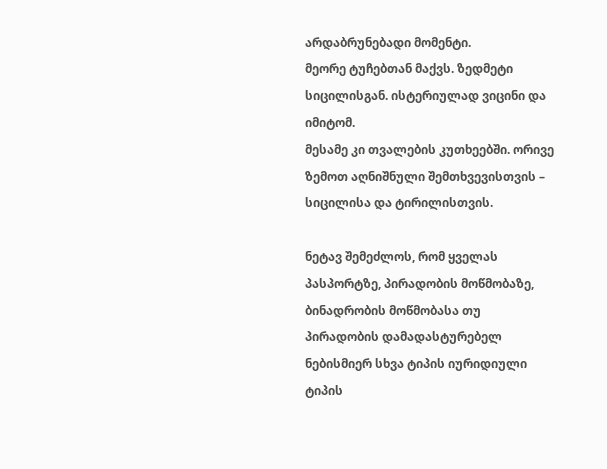არდაბრუნებადი მომენტი.
მეორე ტუჩებთან მაქვს. ზედმეტი სიცილისგან. ისტერიულად ვიცინი და იმიტომ.
მესამე კი თვალების კუთხეებში. ორივე ზემოთ აღნიშნული შემთხვევისთვის – სიცილისა და ტირილისთვის.

ნეტავ შემეძლოს, რომ ყველას პასპორტზე, პირადობის მოწმობაზე, ბინადრობის მოწმობასა თუ პირადობის დამადასტურებელ ნებისმიერ სხვა ტიპის იურიდიული ტიპის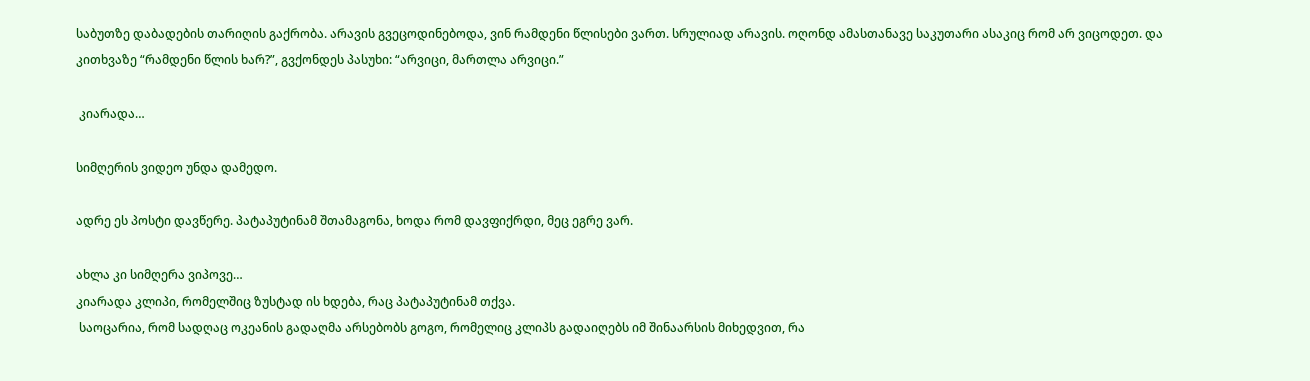საბუთზე დაბადების თარიღის გაქრობა. არავის გვეცოდინებოდა, ვინ რამდენი წლისები ვართ. სრულიად არავის. ოღონდ ამასთანავე საკუთარი ასაკიც რომ არ ვიცოდეთ. და კითხვაზე “რამდენი წლის ხარ?”, გვქონდეს პასუხი: “არვიცი, მართლა არვიცი.”

 კიარადა…

სიმღერის ვიდეო უნდა დამედო.

ადრე ეს პოსტი დავწერე. პატაპუტინამ შთამაგონა, ხოდა რომ დავფიქრდი, მეც ეგრე ვარ.

ახლა კი სიმღერა ვიპოვე…
კიარადა კლიპი, რომელშიც ზუსტად ის ხდება, რაც პატაპუტინამ თქვა.
 საოცარია, რომ სადღაც ოკეანის გადაღმა არსებობს გოგო, რომელიც კლიპს გადაიღებს იმ შინაარსის მიხედვით, რა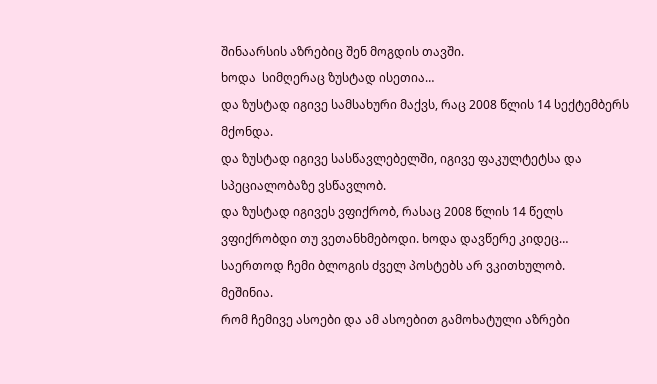შინაარსის აზრებიც შენ მოგდის თავში.
ხოდა  სიმღერაც ზუსტად ისეთია…
და ზუსტად იგივე სამსახური მაქვს, რაც 2008 წლის 14 სექტემბერს მქონდა.
და ზუსტად იგივე სასწავლებელში, იგივე ფაკულტეტსა და სპეციალობაზე ვსწავლობ.
და ზუსტად იგივეს ვფიქრობ, რასაც 2008 წლის 14 წელს ვფიქრობდი თუ ვეთანხმებოდი. ხოდა დავწერე კიდეც…
საერთოდ ჩემი ბლოგის ძველ პოსტებს არ ვკითხულობ.
მეშინია.
რომ ჩემივე ასოები და ამ ასოებით გამოხატული აზრები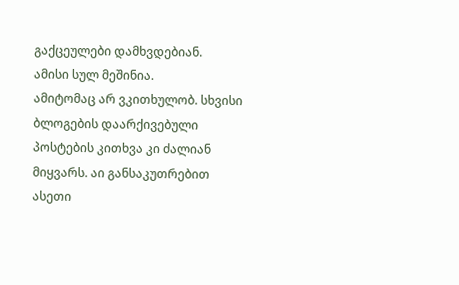გაქცეულები დამხვდებიან.
ამისი სულ მეშინია.
ამიტომაც არ ვკითხულობ. სხვისი ბლოგების დაარქივებული პოსტების კითხვა კი ძალიან მიყვარს. აი განსაკუთრებით ასეთი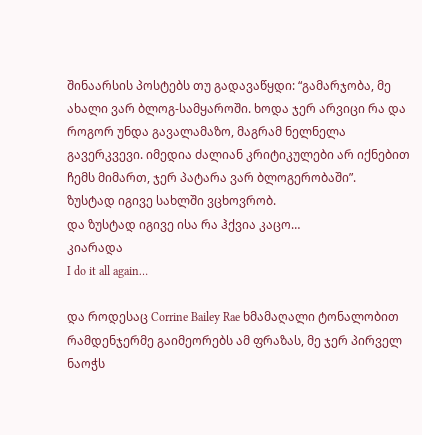შინაარსის პოსტებს თუ გადავაწყდი: “გამარჯობა, მე ახალი ვარ ბლოგ-სამყაროში. ხოდა ჯერ არვიცი რა და როგორ უნდა გავალამაზო, მაგრამ ნელნელა გავერკვევი. იმედია ძალიან კრიტიკულები არ იქნებით ჩემს მიმართ, ჯერ პატარა ვარ ბლოგერობაში”.
ზუსტად იგივე სახლში ვცხოვრობ.
და ზუსტად იგივე ისა რა ჰქვია კაცო…
კიარადა
I do it all again…

და როდესაც Corrine Bailey Rae ხმამაღალი ტონალობით რამდენჯერმე გაიმეორებს ამ ფრაზას, მე ჯერ პირველ ნაოჭს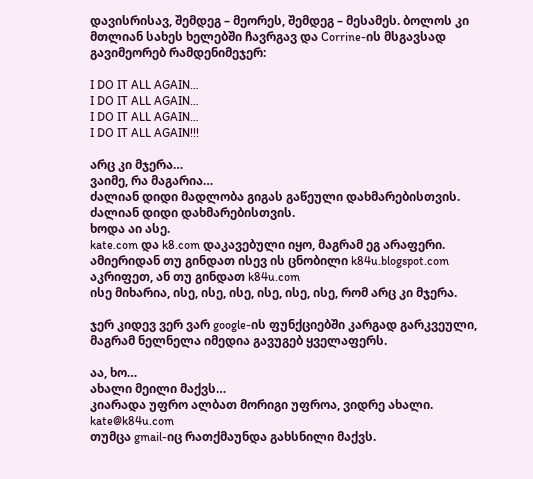დავისრისავ, შემდეგ – მეორეს, შემდეგ – მესამეს. ბოლოს კი მთლიან სახეს ხელებში ჩავრგავ და Corrine-ის მსგავსად გავიმეორებ რამდენიმეჯერ:

I DO IT ALL AGAIN…
I DO IT ALL AGAIN…
I DO IT ALL AGAIN…
I DO IT ALL AGAIN!!!

არც კი მჯერა…
ვაიმე, რა მაგარია…
ძალიან დიდი მადლობა გიგას გაწეული დახმარებისთვის.
ძალიან დიდი დახმარებისთვის.
ხოდა აი ასე.
kate.com და k8.com დაკავებული იყო, მაგრამ ეგ არაფერი.
ამიერიდან თუ გინდათ ისევ ის ცნობილი k84u.blogspot.com აკრიფეთ, ან თუ გინდათ k84u.com
ისე მიხარია, ისე, ისე, ისე, ისე, ისე, ისე, რომ არც კი მჯერა.

ჯერ კიდევ ვერ ვარ google-ის ფუნქციებში კარგად გარკვეული, მაგრამ ნელნელა იმედია გავუგებ ყველაფერს.

აა, ხო…
ახალი მეილი მაქვს…
კიარადა უფრო ალბათ მორიგი უფროა, ვიდრე ახალი.
kate@k84u.com
თუმცა gmail-იც რათქმაუნდა გახსნილი მაქვს.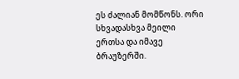ეს ძალიან მომწონს. ორი სხვადასხვა მეილი ერთსა და იმავე ბრაუზერში.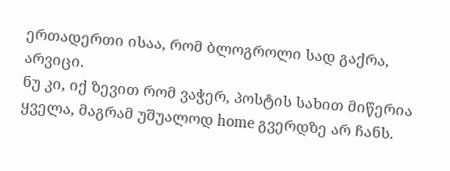ერთადერთი ისაა, რომ ბლოგროლი სად გაქრა, არვიცი.
ნუ კი, იქ ზევით რომ ვაჭერ, პოსტის სახით მიწერია ყველა, მაგრამ უშუალოდ home გვერდზე არ ჩანს.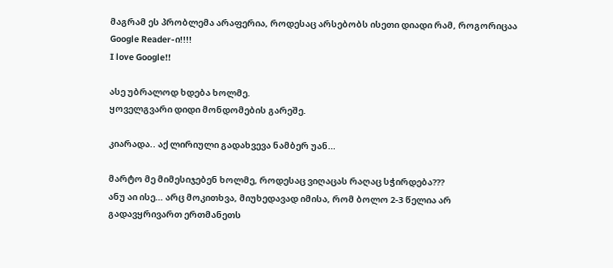მაგრამ ეს პრობლემა არაფერია, როდესაც არსებობს ისეთი დიადი რამ, როგორიცაა Google Reader-ი!!!!
I love Google!!

ასე უბრალოდ ხდება ხოლმე.
ყოველგვარი დიდი მონდომების გარეშე.

კიარადა.. აქ ლირიული გადახვევა ნამბერ უან…

მარტო მე მიმესიჯებენ ხოლმე, როდესაც ვიღაცას რაღაც სჭირდება???
ანუ აი ისე… არც მოკითხვა, მიუხედავად იმისა, რომ ბოლო 2-3 წელია არ გადავყრივართ ერთმანეთს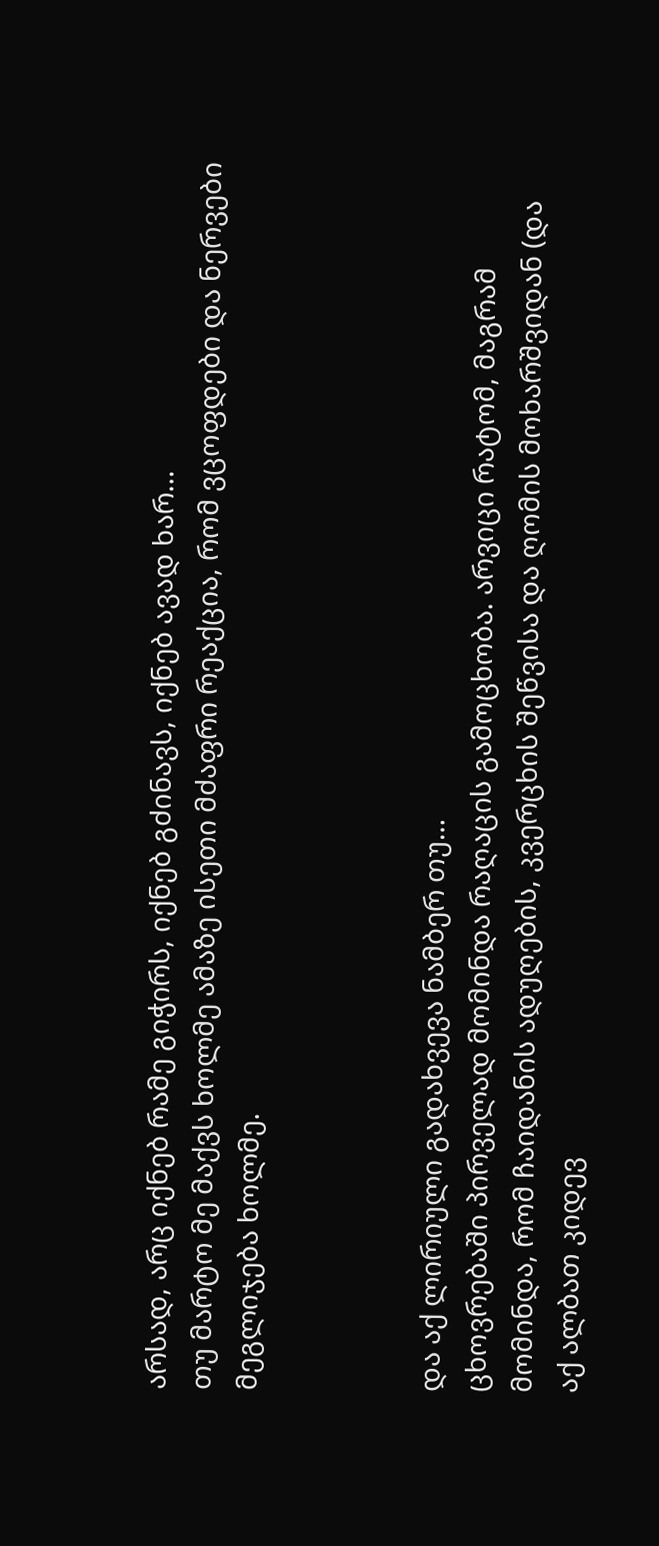არსად, არც იქნებ რამე გიჭირს, იქნებ გძინავს, იქნებ ავად ხარ…
თუ მარტო მე მაქვს ხოლმე ამაზე ისეთი მძაფრი რეაქცია, რომ ვცოფდები და ნერვები მეგლიჯება ხოლმე.



და აქ ლირიული გადახვევა ნამბერ თუ…
ცხოვრებაში პირველად მომინდა რაღაცის გამოცხობა. არვიცი რატომ, მაგრამ მომინდა, რომ ჩაიდანის ადუღების, კვერცხის შეწვისა და ღომის მოხარშვიდან (და აქ ალბათ კიდევ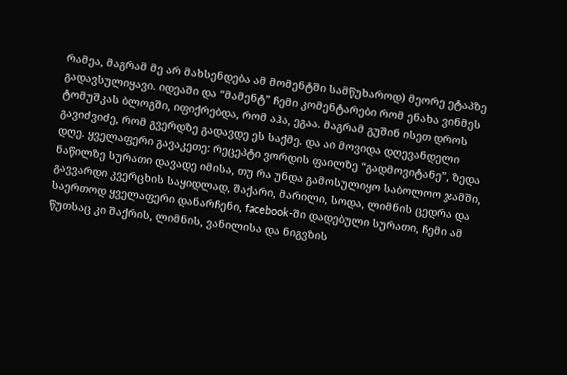რამეა, მაგრამ მე არ მახსენდება ამ მომენტში სამწუხაროდ) მეორე ეტაპზე გადავსულიყავი. იდეაში და “მამენტ” ჩემი კომენტარები რომ ენახა ვინმეს ტომუშკას ბლოგში, იფიქრებდა, რომ აჰა, ეგაა. მაგრამ გუშინ ისეთ დროს გავიძვიძე, რომ გვერდზე გადავდე ეს საქმე. და აი მოვიდა დღევანდელი დღე. ყველაფერი გავაკეთე: რეცეპტი ვორდის ფაილზე “გადმოვიტანე”, ზედა ნაწილზე სურათი დავადე იმისა, თუ რა უნდა გამოსულიყო საბოლოო ჯამში, გავვარდი კვერცხის საყიდლად, შაქარი, მარილი, სოდა, ლიმნის ცედრა და საერთოდ ყველაფერი დანარჩენი, facebook-ში დადებული სურათი, ჩემი ამ წუთსაც კი შაქრის, ლიმნის, ვანილისა და ნიგვზის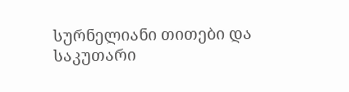სურნელიანი თითები და საკუთარი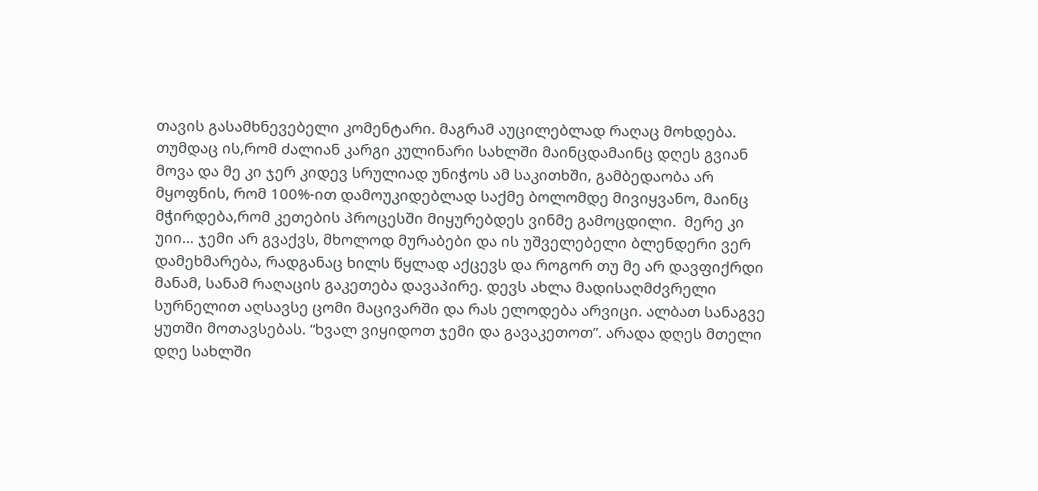თავის გასამხნევებელი კომენტარი. მაგრამ აუცილებლად რაღაც მოხდება. თუმდაც ის,რომ ძალიან კარგი კულინარი სახლში მაინცდამაინც დღეს გვიან მოვა და მე კი ჯერ კიდევ სრულიად უნიჭოს ამ საკითხში, გამბედაობა არ მყოფნის, რომ 100%-ით დამოუკიდებლად საქმე ბოლომდე მივიყვანო, მაინც მჭირდება,რომ კეთების პროცესში მიყურებდეს ვინმე გამოცდილი.  მერე კი უიი… ჯემი არ გვაქვს, მხოლოდ მურაბები და ის უშველებელი ბლენდერი ვერ დამეხმარება, რადგანაც ხილს წყლად აქცევს და როგორ თუ მე არ დავფიქრდი მანამ, სანამ რაღაცის გაკეთება დავაპირე. დევს ახლა მადისაღმძვრელი სურნელით აღსავსე ცომი მაცივარში და რას ელოდება არვიცი. ალბათ სანაგვე ყუთში მოთავსებას. “ხვალ ვიყიდოთ ჯემი და გავაკეთოთ”. არადა დღეს მთელი დღე სახლში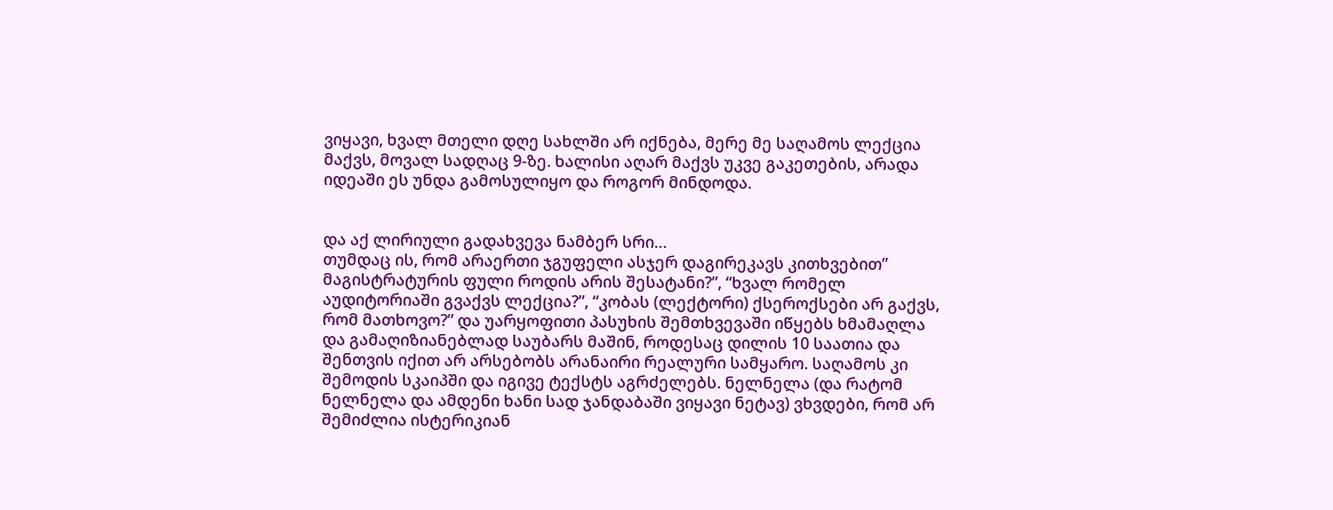ვიყავი, ხვალ მთელი დღე სახლში არ იქნება, მერე მე საღამოს ლექცია მაქვს, მოვალ სადღაც 9-ზე. ხალისი აღარ მაქვს უკვე გაკეთების, არადა იდეაში ეს უნდა გამოსულიყო და როგორ მინდოდა.


და აქ ლირიული გადახვევა ნამბერ სრი…
თუმდაც ის, რომ არაერთი ჯგუფელი ასჯერ დაგირეკავს კითხვებით” მაგისტრატურის ფული როდის არის შესატანი?”, “ხვალ რომელ აუდიტორიაში გვაქვს ლექცია?”, “კობას (ლექტორი) ქსეროქსები არ გაქვს, რომ მათხოვო?” და უარყოფითი პასუხის შემთხვევაში იწყებს ხმამაღლა და გამაღიზიანებლად საუბარს მაშინ, როდესაც დილის 10 საათია და შენთვის იქით არ არსებობს არანაირი რეალური სამყარო. საღამოს კი შემოდის სკაიპში და იგივე ტექსტს აგრძელებს. ნელნელა (და რატომ ნელნელა და ამდენი ხანი სად ჯანდაბაში ვიყავი ნეტავ) ვხვდები, რომ არ შემიძლია ისტერიკიან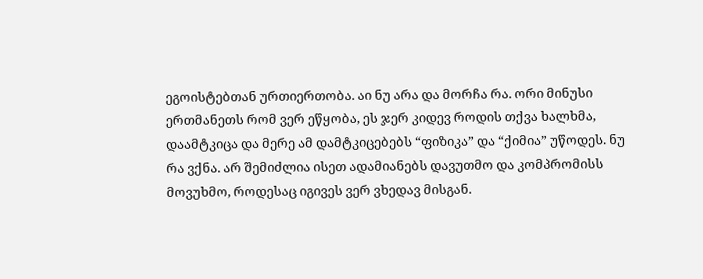ეგოისტებთან ურთიერთობა. აი ნუ არა და მორჩა რა. ორი მინუსი ერთმანეთს რომ ვერ ეწყობა, ეს ჯერ კიდევ როდის თქვა ხალხმა, დაამტკიცა და მერე ამ დამტკიცებებს “ფიზიკა” და “ქიმია” უწოდეს. ნუ რა ვქნა. არ შემიძლია ისეთ ადამიანებს დავუთმო და კომპრომისს მოვუხმო, როდესაც იგივეს ვერ ვხედავ მისგან.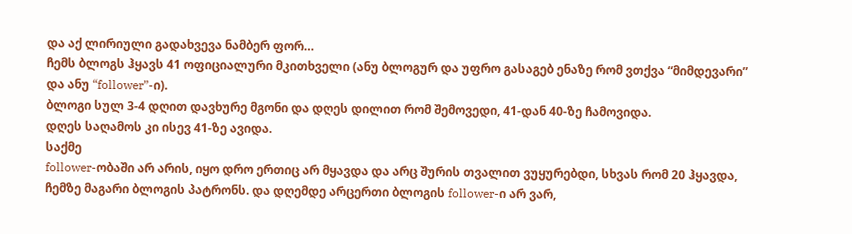და აქ ლირიული გადახვევა ნამბერ ფორ…
ჩემს ბლოგს ჰყავს 41 ოფიციალური მკითხველი (ანუ ბლოგურ და უფრო გასაგებ ენაზე რომ ვთქვა “მიმდევარი” და ანუ “follower”-ი).
ბლოგი სულ 3-4 დღით დავხურე მგონი და დღეს დილით რომ შემოვედი, 41-დან 40-ზე ჩამოვიდა.
დღეს საღამოს კი ისევ 41-ზე ავიდა.
საქმე
follower-ობაში არ არის, იყო დრო ერთიც არ მყავდა და არც შურის თვალით ვუყურებდი, სხვას რომ 20 ჰყავდა, ჩემზე მაგარი ბლოგის პატრონს. და დღემდე არცერთი ბლოგის follower-ი არ ვარ,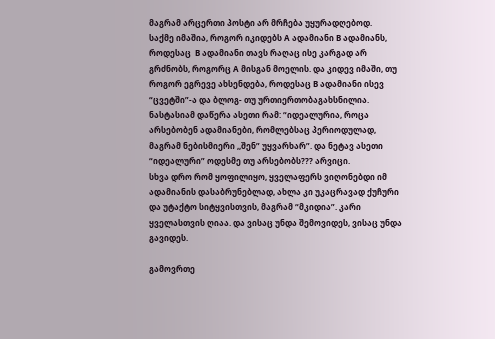მაგრამ არცერთი პოსტი არ მრჩება უყურადღებოდ.
საქმე იმაშია, როგორ იკიდებს A ადამიანი B ადამიანს, როდესაც  B ადამიანი თავს რაღაც ისე კარგად არ გრძნობს, როგორც A მისგან მოელის. და კიდევ იმაში, თუ როგორ ეგრევე ახსენდება, როდესაც B ადამიანი ისევ “ცვეტში”-ა და ბლოგ- თუ ურთიერთობაგახსნილია.
ნასტასიამ დაწერა ასეთი რამ: “იდეალურია, როცა არსებობენ ადამიანები, რომლებსაც პერიოდულად, მაგრამ ნებისმიერი ,,შენ” უყვარხარ”. და ნეტავ ასეთი “იდეალური” ოდესმე თუ არსებობს??? არვიცი.
სხვა დრო რომ ყოფილიყო, ყველაფერს ვიღონებდი იმ ადამიანის დასაბრუნებლად, ახლა კი უკაცრავად ქუჩური და უტაქტო სიტყვისთვის, მაგრამ “მკიდია”. კარი ყველასთვის ღიაა. და ვისაც უნდა შემოვიდეს, ვისაც უნდა გავიდეს.

გამოვრთე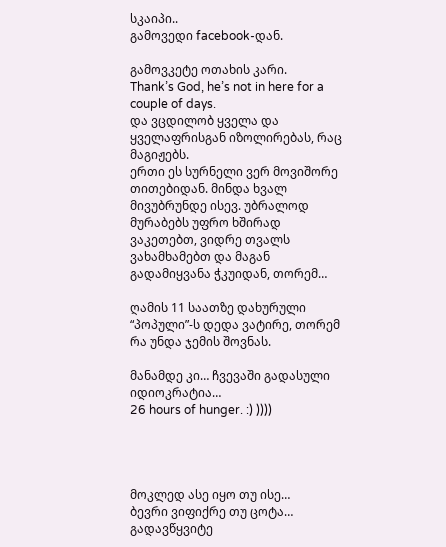სკაიპი..
გამოვედი facebook-დან.

გამოვკეტე ოთახის კარი.
Thank’s God, he’s not in here for a couple of days.
და ვცდილობ ყველა და ყველაფრისგან იზოლირებას, რაც მაგიჟებს.
ერთი ეს სურნელი ვერ მოვიშორე თითებიდან. მინდა ხვალ მივუბრუნდე ისევ. უბრალოდ მურაბებს უფრო ხშირად ვაკეთებთ, ვიდრე თვალს ვახამხამებთ და მაგან გადამიყვანა ჭკუიდან, თორემ…

ღამის 11 საათზე დახურული “პოპული”-ს დედა ვატირე, თორემ რა უნდა ჯემის შოვნას.

მანამდე კი… ჩვევაში გადასული იდიოკრატია…
26 hours of hunger. :) ))))




მოკლედ ასე იყო თუ ისე…
ბევრი ვიფიქრე თუ ცოტა…
გადავწყვიტე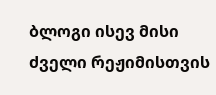ბლოგი ისევ მისი ძველი რეჟიმისთვის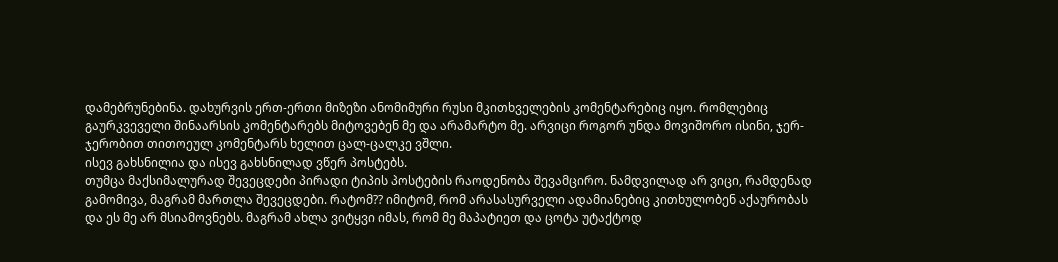დამებრუნებინა. დახურვის ერთ-ერთი მიზეზი ანომიმური რუსი მკითხველების კომენტარებიც იყო. რომლებიც გაურკვეველი შინაარსის კომენტარებს მიტოვებენ მე და არამარტო მე. არვიცი როგორ უნდა მოვიშორო ისინი, ჯერ-ჯერობით თითოეულ კომენტარს ხელით ცალ-ცალკე ვშლი.
ისევ გახსნილია და ისევ გახსნილად ვწერ პოსტებს.
თუმცა მაქსიმალურად შევეცდები პირადი ტიპის პოსტების რაოდენობა შევამცირო. ნამდვილად არ ვიცი, რამდენად გამომივა, მაგრამ მართლა შევეცდები. რატომ?? იმიტომ, რომ არასასურველი ადამიანებიც კითხულობენ აქაურობას და ეს მე არ მსიამოვნებს. მაგრამ ახლა ვიტყვი იმას, რომ მე მაპატიეთ და ცოტა უტაქტოდ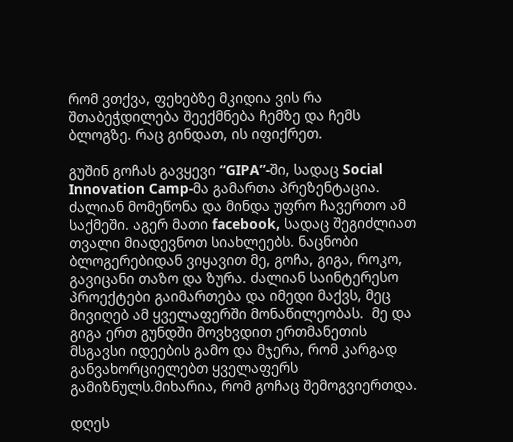რომ ვთქვა, ფეხებზე მკიდია ვის რა შთაბეჭდილება შეექმნება ჩემზე და ჩემს ბლოგზე. რაც გინდათ, ის იფიქრეთ.

გუშინ გოჩას გავყევი “GIPA”-ში, სადაც Social Innovation Camp-მა გამართა პრეზენტაცია. ძალიან მომეწონა და მინდა უფრო ჩავერთო ამ საქმეში. აგერ მათი facebook, სადაც შეგიძლიათ თვალი მიადევნოთ სიახლეებს. ნაცნობი ბლოგერებიდან ვიყავით მე, გოჩა, გიგა, როკო, გავიცანი თაზო და ზურა. ძალიან საინტერესო  პროექტები გაიმართება და იმედი მაქვს, მეც მივიღებ ამ ყველაფერში მონაწილეობას.  მე და გიგა ერთ გუნდში მოვხვდით ერთმანეთის მსგავსი იდეების გამო და მჯერა, რომ კარგად განვახორციელებთ ყველაფერს გამიზნულს.მიხარია, რომ გოჩაც შემოგვიერთდა.

დღეს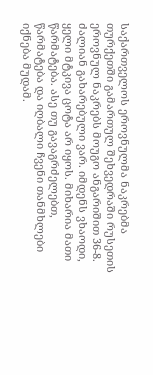საქართველოს ეროვნულმა ნაკრებმა თურქეთში გამართულ შეხვედრაში რუსეთის ეროვნულ ნაკრებს მოუგო ანგარიშით 36-8. ძალიან გახარებული ვარ. იმდენს ვხაოდი, ყელი მტკივა ცოტა არ იყოს. მიხარია მათი წარმატება. ასე თუ გავაგრძელებთ, წარმატება და იღბალი ჩვენი თანმხლები იქნება მუდამ.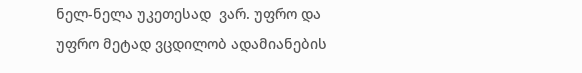ნელ-ნელა უკეთესად  ვარ. უფრო და უფრო მეტად ვცდილობ ადამიანების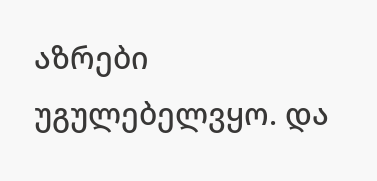აზრები უგულებელვყო. და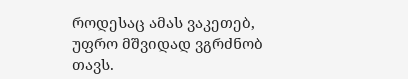როდესაც ამას ვაკეთებ, უფრო მშვიდად ვგრძნობ თავს.